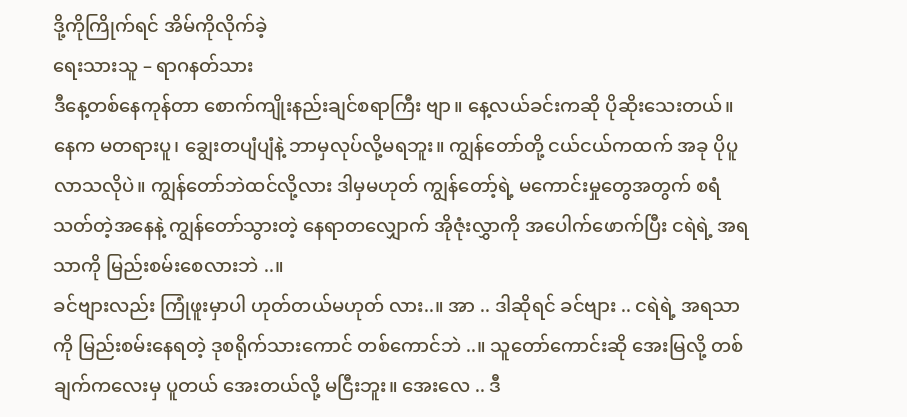ဒို့ကိုကြိုက်ရင် အိမ်ကိုလိုက်ခဲ့
ရေးသားသူ – ရာဂနတ်သား
ဒီနေ့တစ်နေကုန်တာ စောက်ကျိုးနည်းချင်စရာကြီး ဗျာ။ နေ့လယ်ခင်းကဆို ပိုဆိုးသေးတယ်။ နေက မတရားပူ၊ ချွေးတပျံပျံနဲ့ ဘာမှလုပ်လို့မရဘူး။ ကျွန်တော်တို့ ငယ်ငယ်ကထက် အခု ပိုပူလာသလိုပဲ။ ကျွန်တော်ဘဲထင်လို့လား ဒါမှမဟုတ် ကျွန်တော့်ရဲ့ မကောင်းမှုတွေအတွက် စရံသတ်တဲ့အနေနဲ့ ကျွန်တော်သွားတဲ့ နေရာတလျှောက် အိုဇုံးလွှာကို အပေါက်ဖောက်ပြီး ငရဲရဲ့ အရသာကို မြည်းစမ်းစေလားဘဲ ..။
ခင်ဗျားလည်း ကြုံဖူးမှာပါ ဟုတ်တယ်မဟုတ် လား..။ အာ .. ဒါဆိုရင် ခင်ဗျား .. ငရဲရဲ့ အရသာကို မြည်းစမ်းနေရတဲ့ ဒုစရိုက်သားကောင် တစ်ကောင်ဘဲ ..။ သူတော်ကောင်းဆို အေးမြလို့ တစ်ချက်ကလေးမှ ပူတယ် အေးတယ်လို့ မငြီးဘူး။ အေးလေ .. ဒီ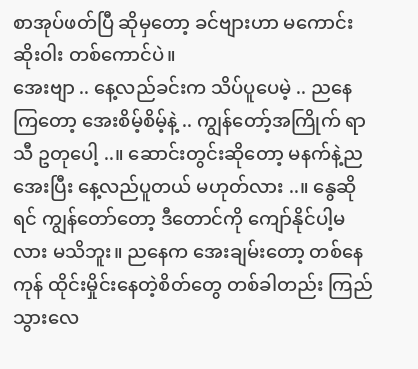စာအုပ်ဖတ်ပြီ ဆိုမှတော့ ခင်ဗျားဟာ မကောင်းဆိုးဝါး တစ်ကောင်ပဲ။
အေးဗျာ .. နေ့လည်ခင်းက သိပ်ပူပေမဲ့ .. ညနေကြတော့ အေးစိမ့်စိမ့်နဲ့ .. ကျွန်တော့်အကြိုက် ရာသီ ဥတုပေါ့ ..။ ဆောင်းတွင်းဆိုတော့ မနက်နဲ့ည အေးပြီး နေ့လည်ပူတယ် မဟုတ်လား ..။ နွေဆိုရင် ကျွန်တော်တော့ ဒီတောင်ကို ကျော်နိုင်ပါ့မလား မသိဘူး။ ညနေက အေးချမ်းတော့ တစ်နေကုန် ထိုင်းမှိုင်းနေတဲ့စိတ်တွေ တစ်ခါတည်း ကြည်သွားလေ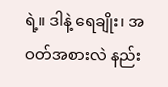ရဲ့။ ဒါနဲ့ ရေချိုး၊ အဝတ်အစားလဲ နည်း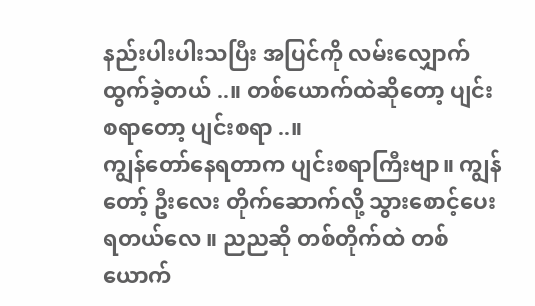နည်းပါးပါးသပြီး အပြင်ကို လမ်းလျှောက်ထွက်ခဲ့တယ် ..။ တစ်ယောက်ထဲဆိုတော့ ပျင်းစရာတော့ ပျင်းစရာ ..။
ကျွန်တော်နေရတာက ပျင်းစရာကြီးဗျာ။ ကျွန်တော့် ဦးလေး တိုက်ဆောက်လို့ သွားစောင့်ပေးရတယ်လေ ။ ညညဆို တစ်တိုက်ထဲ တစ်ယောက်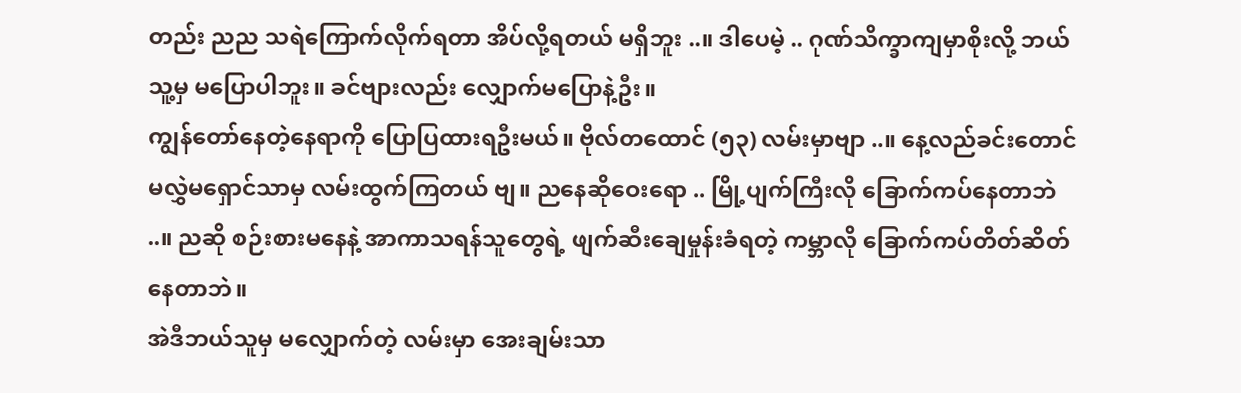တည်း ညည သရဲကြောက်လိုက်ရတာ အိပ်လို့ရတယ် မရှိဘူး ..။ ဒါပေမဲ့ .. ဂုဏ်သိက္ခာကျမှာစိုးလို့ ဘယ်သူ့မှ မပြောပါဘူး။ ခင်ဗျားလည်း လျှောက်မပြောနဲ့ဦး။
ကျွန်တော်နေတဲ့နေရာကို ပြောပြထားရဦးမယ်။ ဗိုလ်တထောင် (၅၃) လမ်းမှာဗျာ ..။ နေ့လည်ခင်းတောင် မလွှဲမရှောင်သာမှ လမ်းထွက်ကြတယ် ဗျ။ ညနေဆိုဝေးရော .. မြို့ပျက်ကြီးလို ခြောက်ကပ်နေတာဘဲ ..။ ညဆို စဉ်းစားမနေနဲ့ အာကာသရန်သူတွေရဲ့ ဖျက်ဆီးချေမှုန်းခံရတဲ့ ကမ္ဘာလို ခြောက်ကပ်တိတ်ဆိတ်နေတာဘဲ။
အဲဒီဘယ်သူမှ မလျှောက်တဲ့ လမ်းမှာ အေးချမ်းသာ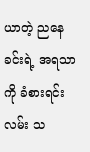ယာတဲ့ ညနေခင်းရဲ့ အရသာကို ခံစားရင်း လမ်း သ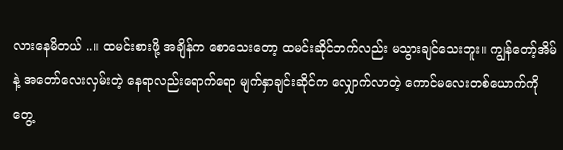လားနေမိတယ် ..။ ထမင်းစားဖို့ အချိန်က စောသေးတော့ ထမင်းဆိုင်ဘက်လည်း မသွားချင်သေးဘူး။ ကျွန်တော့်အိမ်နဲ့ အတော်လေးလှမ်းတဲ့ နေရာလည်းရောက်ရော မျက်နှာချင်းဆိုင်က လျှောက်လာတဲ့ ကောင်မလေးတစ်ယောက်ကို တွေ့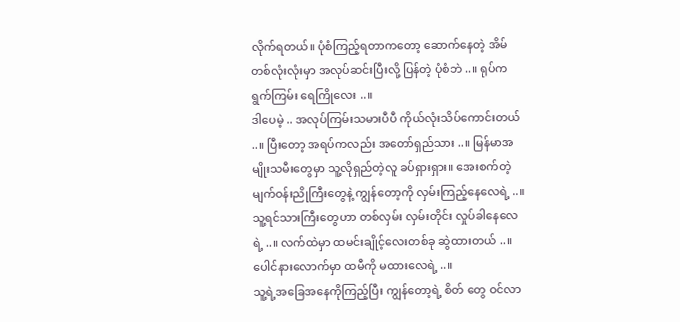လိုက်ရတယ်။ ပုံစံကြည့်ရတာကတော့ ဆောက်နေတဲ့ အိမ်တစ်လုံးလုံးမှာ အလုပ်ဆင်းပြီးလို့ ပြန်တဲ့ ပုံစံဘဲ ..။ ရုပ်ကရွက်ကြမ်း ရေကြိုလေး ..။
ဒါပေမဲ့ .. အလုပ်ကြမ်းသမားပီပီ ကိုယ်လုံးသိပ်ကောင်းတယ် ..။ ပြီးတော့ အရပ်ကလည်း အတော်ရှည်သား ..။ မြန်မာအမျိုးသမီးတွေမှာ သူ့လိုရှည်တဲ့လူ ခပ်ရှားရှား။ အေးစက်တဲ့ မျက်ဝန်းညိုကြီးတွေနဲ့ ကျွန်တော့ကို လှမ်းကြည့်နေလေရဲ့ ..။ သူ့ရင်သားကြီးတွေဟာ တစ်လှမ်း လှမ်းတိုင်း လှုပ်ခါနေလေရဲ့ ..။ လက်ထဲမှာ ထမင်းချိုင့်လေးတစ်ခု ဆွဲထားတယ် ..။ ပေါင်နားလောက်မှာ ထမီကို မထားလေရဲ့ ..။
သူ့ရဲ့အခြေအနေကိုကြည့်ပြီး ကျွန်တော့ရဲ့ စိတ် တွေ ဝင်လာ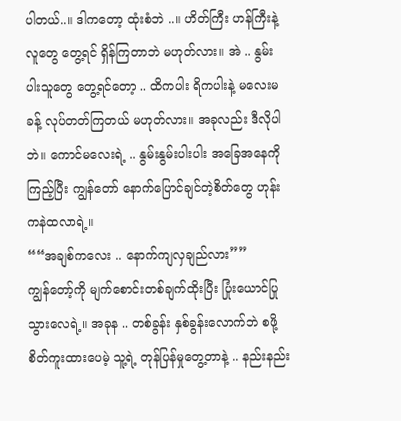ပါတယ်..။ ဒါကတော့ ထုံးစံဘဲ ..။ ဟိတ်ကြီး ဟန်ကြီးနဲ့ လူတွေ တွေ့ရင် ရှိန်ကြတာဘဲ မဟုတ်လား။ အဲ .. နွမ်းပါးသူတွေ တွေ့ရင်တော့ .. ထိကပါး ရိကပါးနဲ့ မလေးမခန့် လုပ်တတ်ကြတယ် မဟုတ်လား။ အခုလည်း ဒီလိုပါဘဲ။ ကောင်မလေးရဲ့ .. နွမ်းနွမ်းပါးပါး အခြေအနေကိုကြည့်ပြီး ကျွန်တော် နောက်ပြောင်ချင်တဲ့စိတ်တွေ ဟုန်းကနဲထလာရဲ့။
““အချစ်ကလေး .. နောက်ကျလှချည်လား””
ကျွန်တော့်ကို မျက်စောင်းတစ်ချက်ထိုးပြီး ပြုံးယောင်ပြုသွားလေရဲ့။ အခုန .. တစ်ခွန်း နှစ်ခွန်းလောက်ဘဲ စဖို့ စိတ်ကူးထားပေမဲ့ သူ့ရဲ့ တုန်ပြန်မှုတွေ့တာနဲ့ .. နည်းနည်း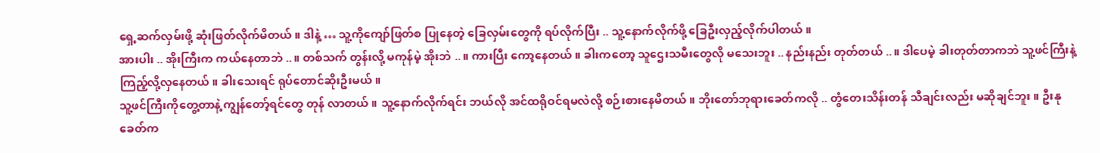ရှေ့ဆက်လှမ်းဖို့ ဆုံးဖြတ်လိုက်မိတယ်။ ဒါနဲ့ … သူ့ကိုကျော်ဖြတ်စ ပြုနေတဲ့ ခြေလှမ်းတွေကို ရပ်လိုက်ပြီး .. သူ့နောက်လိုက်ဖို့ ခြေဦးလှည့်လိုက်ပါတယ်။
အားပါး .. အိုးကြီးက ကယ်နေတာဘဲ ..။ တစ်သက် တွန်းလို့ မကုန်မဲ့ အိုးဘဲ ..။ ကားပြီး ကော့နေတယ်။ ခါးကတော့ သူဌေးသမီးတွေလို မသေးဘူး .. နည်းနည်း တုတ်တယ် ..။ ဒါပေမဲ့ ခါးတုတ်တာကဘဲ သူ့ဖင်ကြီးနဲ့ ကြည့်လို့လှနေတယ်။ ခါးသေးရင် ရုပ်တောင်ဆိုးဦးမယ်။
သူ့ဖင်ကြီးကိုတွေ့တာနဲ့ ကျွန်တော့်ရင်တွေ တုန် လာတယ်။ သူ့နောက်လိုက်ရင်း ဘယ်လို အင်ထရိုဝင်ရမလဲလို့ စဉ်းစားနေမိတယ်။ ဘိုးတော်ဘုရားခေတ်ကလို .. တွံတေးသိန်းတန် သီချင်းလည်း မဆိုချင်ဘူး။ ဦးနုခေတ်က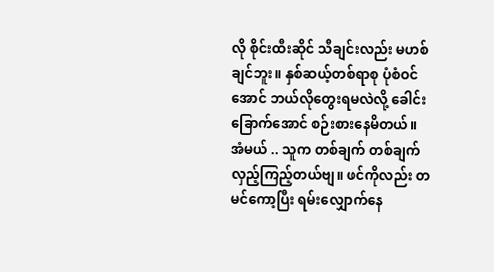လို စိုင်းထီးဆိုင် သီချင်းလည်း မဟစ်ချင်ဘူး။ နှစ်ဆယ့်တစ်ရာစု ပုံစံဝင်အောင် ဘယ်လိုတွေးရမလဲလို့ ခေါင်းခြောက်အောင် စဉ်းစားနေမိတယ်။
အံမယ် .. သူက တစ်ချက် တစ်ချက် လှည့်ကြည့်တယ်ဗျ။ ဖင်ကိုလည်း တမင်ကော့ပြီး ရမ်းလျှောက်နေ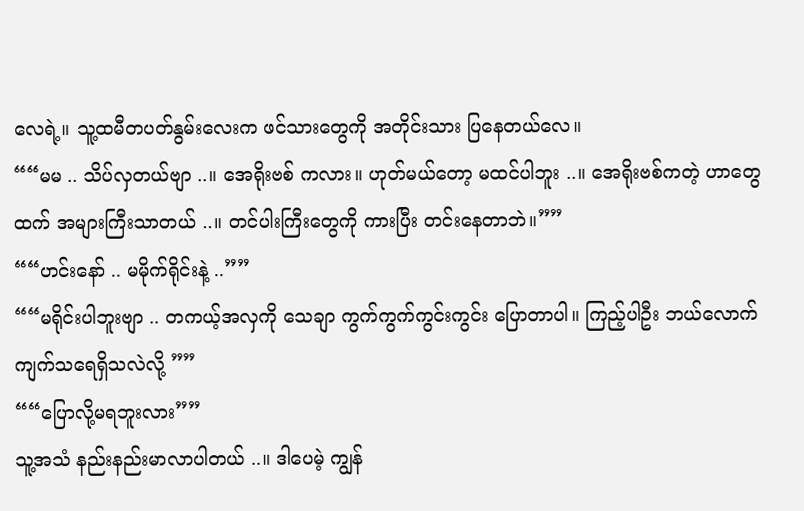လေရဲ့။ သူ့ထမီတပတ်နွမ်းလေးက ဖင်သားတွေကို အတိုင်းသား ပြနေတယ်လေ။
““မမ .. သိပ်လှတယ်ဗျာ ..။ အေရိုးဗစ် ကလား။ ဟုတ်မယ်တော့ မထင်ပါဘူး ..။ အေရိုးဗစ်ကတဲ့ ဟာတွေထက် အများကြီးသာတယ် ..။ တင်ပါးကြီးတွေကို ကားပြီး တင်းနေတာဘဲ။””
““ဟင်းနော် .. မမိုက်ရိုင်းနဲ့ ..””
““မရိုင်းပါဘူးဗျာ .. တကယ့်အလှကို သေချာ ကွက်ကွက်ကွင်းကွင်း ပြောတာပါ။ ကြည့်ပါဦး ဘယ်လောက် ကျက်သရေရှိသလဲလို့ ””
““ပြောလို့မရဘူးလား””
သူ့အသံ နည်းနည်းမာလာပါတယ် ..။ ဒါပေမဲ့ ကျွန်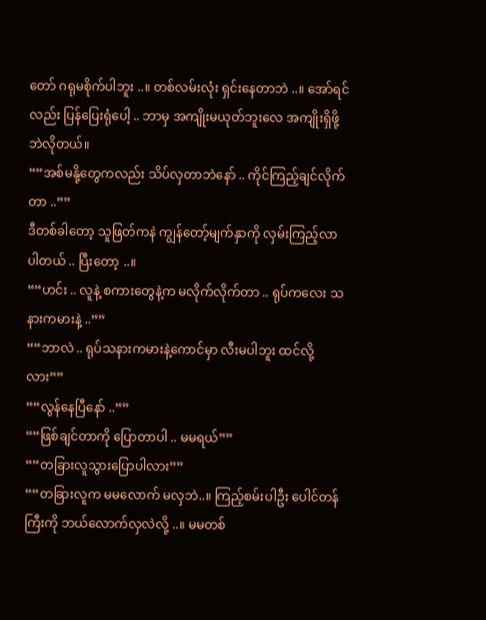တော် ဂရုမစိုက်ပါဘူး ..။ တစ်လမ်းလုံး ရှင်းနေတာဘဲ ..။ အော်ရင်လည်း ပြန်ပြေးရုံပေါ့ .. ဘာမှ အကျိုးမယုတ်ဘူးလေ အကျိုးရှိဖို့ဘဲလိုတယ်။
““အစ်မနို့တွေကလည်း သိပ်လှတာဘဲနော် .. ကိုင်ကြည့်ချင်လိုက်တာ ..””
ဒီတစ်ခါတော့ သူဖြတ်ကနဲ ကျွန်တော့်မျက်နှာကို လှမ်းကြည့်လာပါတယ် .. ပြီးတော့ ..။
““ဟင်း .. လူနဲ့ စကားတွေနဲ့က မလိုက်လိုက်တာ .. ရုပ်ကလေး သနားကမားနဲ့ ..””
““ဘာလဲ .. ရုပ်သနားကမားနဲ့ကောင်မှာ လီးမပါဘူး ထင်လို့လား””
““လွန်နေပြီနော် ..””
““ဖြစ်ချင်တာကို ပြောတာပါ .. မမရယ်””
““တခြားလူသွားပြောပါလား””
““တခြားလူက မမလောက် မလှဘဲ..။ ကြည့်စမ်းပါဦး ပေါင်တန်ကြီးကို ဘယ်လောက်လှလဲလို့ ..။ မမတစ်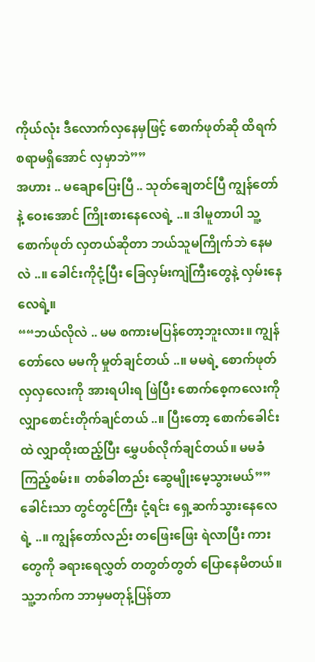ကိုယ်လုံး ဒီလောက်လှနေမှဖြင့် စောက်ဖုတ်ဆို ထိရက်စရာမရှိအောင် လှမှာဘဲ””
အဟား .. မချောပြေးပြီ .. သုတ်ချေတင်ပြီ ကျွန်တော်နဲ့ ဝေးအောင် ကြိုးစားနေလေရဲ့ ..။ ဒါမူတာပါ သူ့စောက်ဖုတ် လှတယ်ဆိုတာ ဘယ်သူမကြိုက်ဘဲ နေမလဲ ..။ ခေါင်းကိုငုံ့ပြီး ခြေလှမ်းကျဲကြီးတွေနဲ့ လှမ်းနေလေရဲ့။
““ဘယ်လိုလဲ .. မမ စကားမပြန်တော့ဘူးလား။ ကျွန်တော်လေ မမကို မှုတ်ချင်တယ် ..။ မမရဲ့ စောက်ဖုတ်လှလှလေးကို အားရပါးရ ဖြဲပြီး စောက်စေ့ကလေးကို လျှာစောင်းတိုက်ချင်တယ် ..။ ပြီးတော့ စောက်ခေါင်းထဲ လျှာထိုးထည့်ပြီး မွှေပစ်လိုက်ချင်တယ်။ မမခံကြည့်စမ်း။ တစ်ခါတည်း ဆွေမျိုးမေ့သွားမယ်””
ခေါင်းသာ တွင်တွင်ကြီး ငုံ့ရင်း ရှေ့ဆက်သွားနေလေရဲ့ ..။ ကျွန်တော်လည်း တဖြေးဖြေး ရဲလာပြီး ကားတွေကို ခရားရေလွှတ် တတွတ်တွတ် ပြောနေမိတယ်။ သူ့ဘက်က ဘာမှမတုန့်ပြန်တာ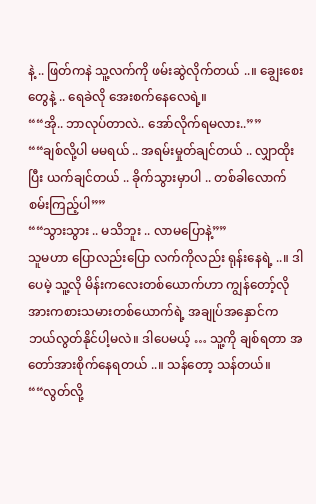နဲ့ .. ဖြတ်ကနဲ သူ့လက်ကို ဖမ်းဆွဲလိုက်တယ် ..။ ချွေးစေးတွေနဲ့ .. ရေခဲလို အေးစက်နေလေရဲ့။
““အို.. ဘာလုပ်တာလဲ.. အော်လိုက်ရမလား..””
““ချစ်လို့ပါ မမရယ် .. အရမ်းမှုတ်ချင်တယ် .. လျှာထိုးပြီး ယက်ချင်တယ် .. ခိုက်သွားမှာပါ .. တစ်ခါလောက် စမ်းကြည့်ပါ””
““သွားသွား .. မသိဘူး .. လာမပြောနဲ့””
သူမဟာ ပြောလည်းပြော လက်ကိုလည်း ရုန်းနေရဲ့ ..။ ဒါပေမဲ့ သူ့လို မိန်းကလေးတစ်ယောက်ဟာ ကျွန်တော့်လို အားကစားသမားတစ်ယောက်ရဲ့ အချုပ်အနှောင်က ဘယ်လွတ်နိုင်ပါ့မလဲ။ ဒါပေမယ့် … သူ့ကို ချစ်ရတာ အတော်အားစိုက်နေရတယ် ..။ သန်တော့ သန်တယ်။
““လွတ်လို့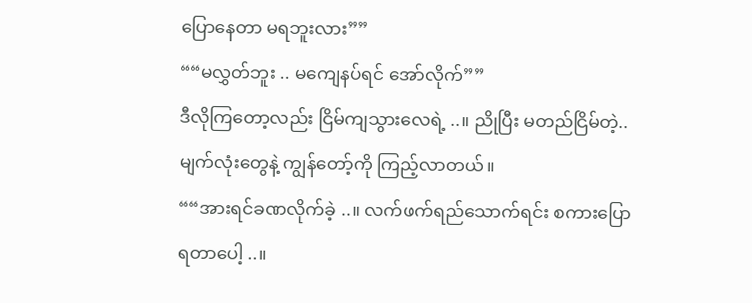ပြောနေတာ မရဘူးလား””
““မလွှတ်ဘူး .. မကျေနပ်ရင် အော်လိုက်””
ဒီလိုကြတော့လည်း ငြိမ်ကျသွားလေရဲ့ ..။ ညိုပြီး မတည်ငြိမ်တဲ့.. မျက်လုံးတွေနဲ့ ကျွန်တော့်ကို ကြည့်လာတယ်။
““အားရင်ခဏလိုက်ခဲ့ ..။ လက်ဖက်ရည်သောက်ရင်း စကားပြောရတာပေါ့ ..။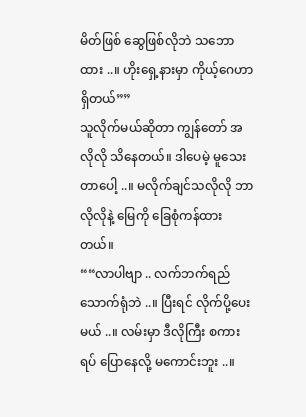မိတ်ဖြစ် ဆွေဖြစ်လိုဘဲ သဘောထား ..။ ဟိုးရှေ့နားမှာ ကိုယ့်ဂေဟာရှိတယ်””
သူလိုက်မယ်ဆိုတာ ကျွန်တော် အလိုလို သိနေတယ်။ ဒါပေမဲ့ မူသေးတာပေါ့ ..။ မလိုက်ချင်သလိုလို ဘာလိုလိုနဲ့ မြေကို ခြေစုံကန်ထားတယ်။
““လာပါဗျာ .. လက်ဘက်ရည်သောက်ရုံဘဲ ..။ ပြီးရင် လိုက်ပို့ပေးမယ် ..။ လမ်းမှာ ဒီလိုကြီး စကားရပ် ပြောနေလို့ မကောင်းဘူး ..။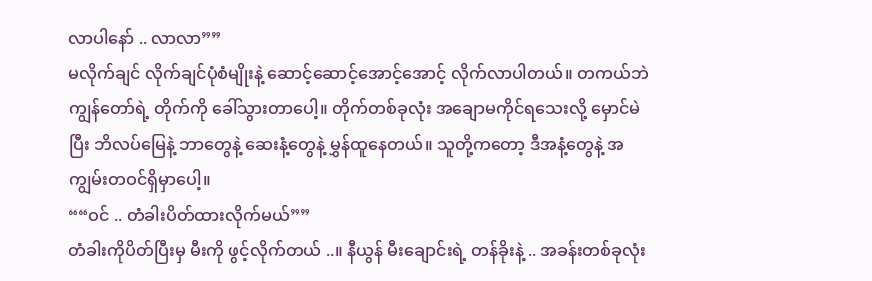လာပါနော် .. လာလာ””
မလိုက်ချင် လိုက်ချင်ပုံစံမျိုးနဲ့ ဆောင့်ဆောင့်အောင့်အောင့် လိုက်လာပါတယ်။ တကယ်ဘဲ ကျွန်တော်ရဲ့ တိုက်ကို ခေါ်သွားတာပေါ့။ တိုက်တစ်ခုလုံး အချောမကိုင်ရသေးလို့ မှောင်မဲပြီး ဘိလပ်မြေနဲ့ ဘာတွေနဲ့ ဆေးနံ့တွေနဲ့ မွှန်ထူနေတယ်။ သူတို့ကတော့ ဒီအနံ့တွေနဲ့ အကျွမ်းတဝင်ရှိမှာပေါ့။
““ဝင် .. တံခါးပိတ်ထားလိုက်မယ်””
တံခါးကိုပိတ်ပြီးမှ မီးကို ဖွင့်လိုက်တယ် ..။ နီယွန် မီးချောင်းရဲ့ တန်ခိုးနဲ့ .. အခန်းတစ်ခုလုံး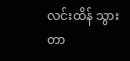လင်းထိန် သွားတာ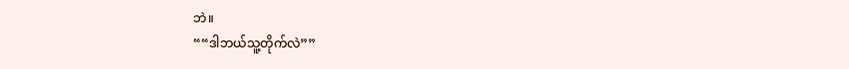ဘဲ။
““ဒါဘယ်သူ့တိုက်လဲ””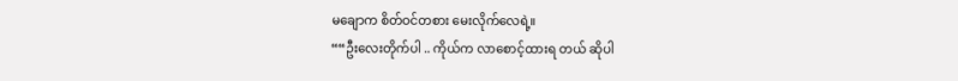မချောက စိတ်ဝင်တစား မေးလိုက်လေရဲ့။
““ဦးလေးတိုက်ပါ .. ကိုယ်က လာစောင့်ထားရ တယ် ဆိုပါ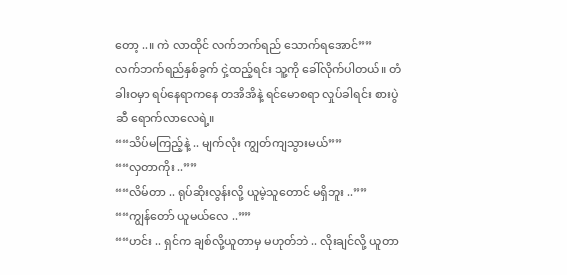တော့ ..။ ကဲ လာထိုင် လက်ဘက်ရည် သောက်ရအောင်””
လက်ဘက်ရည်နှစ်ခွက် ငှဲ့ထည့်ရင်း သူ့ကို ခေါ်လိုက်ပါတယ်။ တံခါးဝမှာ ရပ်နေရာကနေ တအိအိနဲ့ ရင်မောစရာ လှုပ်ခါရင်း စားပွဲဆီ ရောက်လာလေရဲ့။
““သိပ်မကြည့်နဲ့ .. မျက်လုံး ကျွတ်ကျသွားမယ်””
““လှတာကိုး ..””
““လိမ်တာ .. ရုပ်ဆိုးလွန်းလို့ ယူမဲ့သူတောင် မရှိဘူး ..””
““ကျွန်တော် ယူမယ်လေ ..””
““ဟင်း .. ရှင်က ချစ်လို့ယူတာမှ မဟုတ်ဘဲ .. လိုးချင်လို့ ယူတာ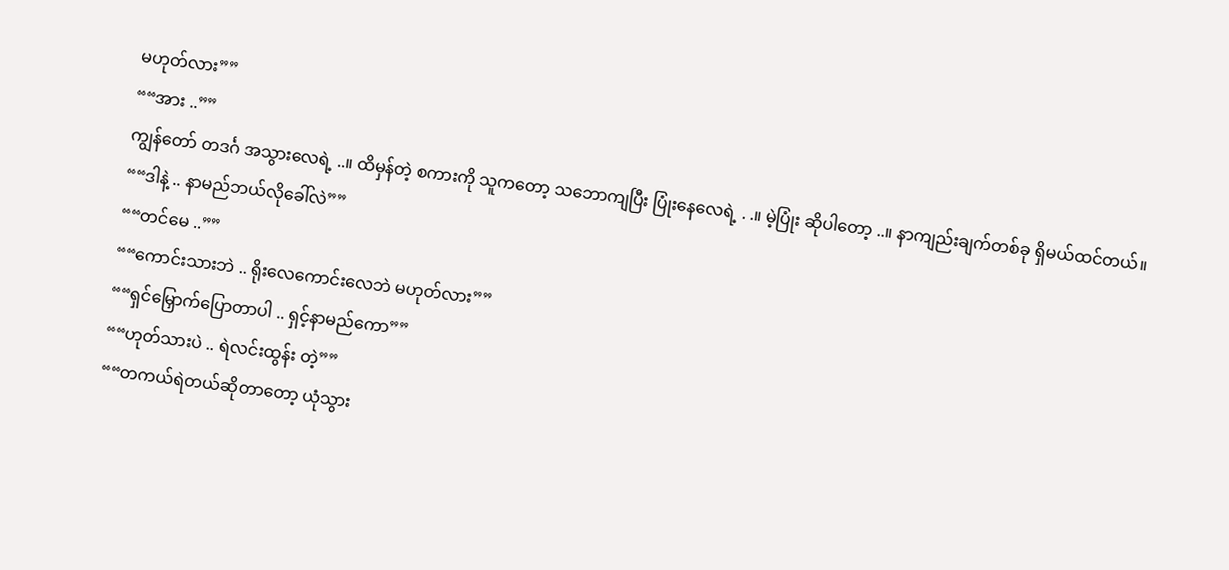မဟုတ်လား””
““အား ..””
ကျွန်တော် တဒင်္ဂ အသွားလေရဲ့ ..။ ထိမှန်တဲ့ စကားကို သူကတော့ သဘောကျပြီး ပြုံးနေလေရဲ့ . .။ မဲ့ပြုံး ဆိုပါတော့ ..။ နာကျည်းချက်တစ်ခု ရှိမယ်ထင်တယ်။
““ဒါနဲ့ .. နာမည်ဘယ်လိုခေါ်လဲ””
““တင်မေ ..””
““ကောင်းသားဘဲ .. ရိုးလေကောင်းလေဘဲ မဟုတ်လား””
““ရှင်မြှောက်ပြောတာပါ .. ရှင့်နာမည်ကော””
““ဟုတ်သားပဲ .. ရဲလင်းထွန်း တဲ့””
““တကယ်ရဲတယ်ဆိုတာတော့ ယုံသွား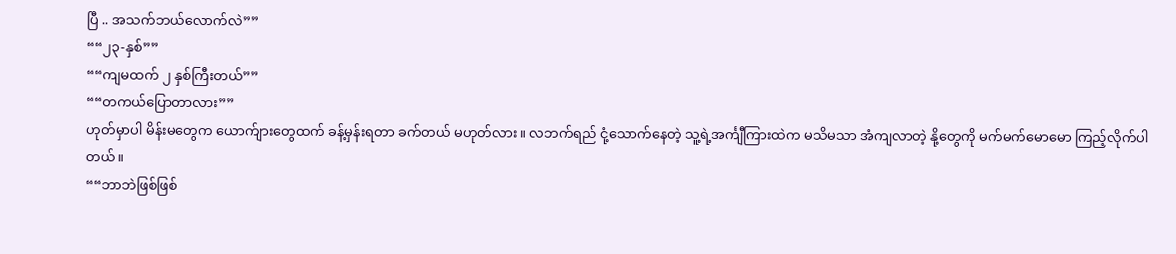ပြီ .. အသက်ဘယ်လောက်လဲ””
““၂၃-နှစ်””
““ကျမထက် ၂ နှစ်ကြီးတယ်””
““တကယ်ပြောတာလား””
ဟုတ်မှာပါ မိန်းမတွေက ယောက်ျားတွေထက် ခန့်မှန်းရတာ ခက်တယ် မဟုတ်လား။ လဘက်ရည် ငုံ့သောက်နေတဲ့ သူ့ရဲ့အင်္ကျီကြားထဲက မသိမသာ အံကျလာတဲ့ နို့တွေကို မက်မက်မောမော ကြည့်လိုက်ပါတယ်။
““ဘာဘဲဖြစ်ဖြစ်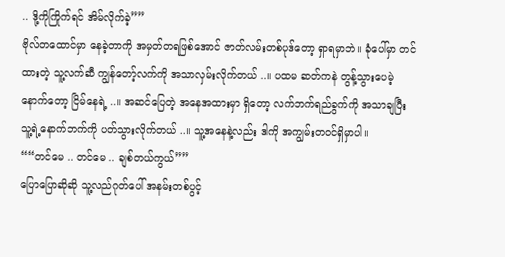.. ဒို့ကိုကြိုက်ရင် အိမ်လိုက်ခဲ့””
ဗိုလ်တထောင်မှာ နေခဲ့တာကို အမှတ်တရဖြစ်အောင် ဇာတ်လမ်းတစ်ပုဒ်တော့ ရှာရမှာဘဲ။ ခုံပေါ်မှာ တင်ထားတဲ့ သူ့လက်ဆီ ကျွန်တော့်လက်ကို အသာလှမ်းလိုက်တယ် ..။ ပထမ ဆတ်ကနဲ တွန့်သွားပေမဲ့ နောက်တော့ ငြိမ်နေရဲ့ ..။ အဆင်ပြေတဲ့ အနေအထားမှာ ရှိတော့ လက်ဘက်ရည်ခွက်ကို အသာချပြီး သူ့ရဲ့နောက်ဘက်ကို ပတ်သွားလိုက်တယ် ..။ သူ့အနေနဲ့လည်း ဒါကို အကျွမ်းတဝင်ရှိမှာပါ။
““တင်မေ .. တင်မေ .. ချစ်တယ်ကွယ်””
ပြောပြောဆိုဆို သူ့လည်ဂုတ်ပေါ် အနမ်းတစ်ပွင့်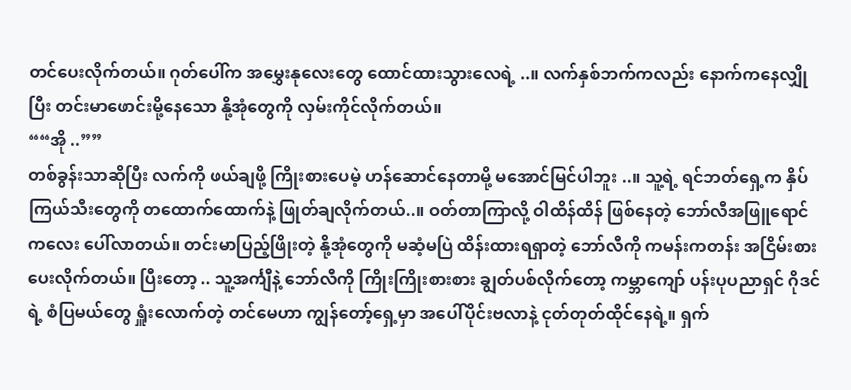တင်ပေးလိုက်တယ်။ ဂုတ်ပေါ်က အမွှေးနုလေးတွေ ထောင်ထားသွားလေရဲ့ ..။ လက်နှစ်ဘက်ကလည်း နောက်ကနေလျှိုပြီး တင်းမာဖောင်းမို့နေသော နို့အုံတွေကို လှမ်းကိုင်လိုက်တယ်။
““အို ..””
တစ်ခွန်းသာဆိုပြီး လက်ကို ဖယ်ချဖို့ ကြိုးစားပေမဲ့ ဟန်ဆောင်နေတာမို့ မအောင်မြင်ပါဘူး ..။ သူ့ရဲ့ ရင်ဘတ်ရှေ့က နှိပ်ကြယ်သီးတွေကို တထောက်ထောက်နဲ့ ဖြုတ်ချလိုက်တယ်..။ ဝတ်တာကြာလို့ ဝါထိန်ထိန် ဖြစ်နေတဲ့ ဘော်လီအဖြူရောင်ကလေး ပေါ်လာတယ်။ တင်းမာပြည့်ဖြိုးတဲ့ နို့အုံတွေကို မဆံ့မပြဲ ထိန်းထားရရှာတဲ့ ဘော်လီကို ကမန်းကတန်း အငြိမ်းစားပေးလိုက်တယ်။ ပြီးတော့ .. သူ့အင်္ကျီနဲ့ ဘော်လီကို ကြိုးကြိုးစားစား ချွတ်ပစ်လိုက်တော့ ကမ္ဘာကျော် ပန်းပုပညာရှင် ဂိုဒင်ရဲ့ စံပြမယ်တွေ ရှူံးလောက်တဲ့ တင်မေဟာ ကျွန်တော့်ရှေ့မှာ အပေါ်ပိုင်းဗလာနဲ့ ငုတ်တုတ်ထိုင်နေရဲ့။ ရှက်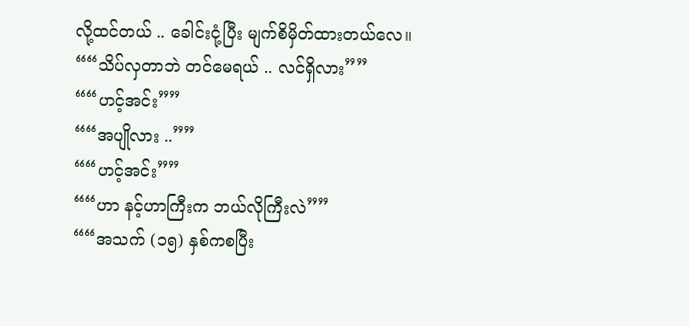လို့ထင်တယ် .. ခေါင်းငုံ့ပြီး မျက်စိမှိတ်ထားတယ်လေ။
““သိပ်လှတာဘဲ တင်မေရယ် .. လင်ရှိလား””
““ဟင့်အင်း””
““အပျိုလား ..””
““ဟင့်အင်း””
““ဟာ နင့်ဟာကြီးက ဘယ်လိုကြီးလဲ””
““အသက် (၁၅) နှစ်ကစပြီး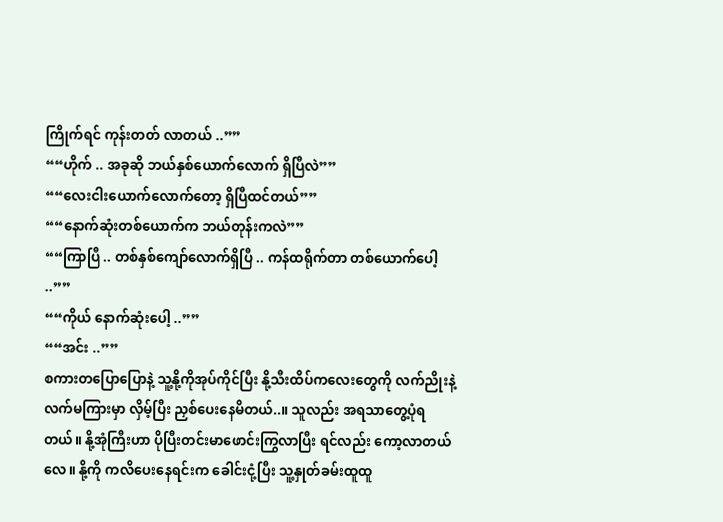ကြိုက်ရင် ကုန်းတတ် လာတယ် ..””
““ဟိုက် .. အခုဆို ဘယ်နှစ်ယောက်လောက် ရှိပြီလဲ””
““လေးငါးယောက်လောက်တော့ ရှိပြီထင်တယ်””
““နောက်ဆုံးတစ်ယောက်က ဘယ်တုန်းကလဲ””
““ကြာပြီ .. တစ်နှစ်ကျော်လောက်ရှိပြီ .. ကန်ထရိုက်တာ တစ်ယောက်ပေါ့ ..””
““ကိုယ် နောက်ဆုံးပေါ့ ..””
““အင်း ..””
စကားတပြောပြောနဲ့ သူ့နို့ကိုအုပ်ကိုင်ပြီး နို့သီးထိပ်ကလေးတွေကို လက်ညိုးနဲ့ လက်မကြားမှာ လှိမ့်ပြီး ညှစ်ပေးနေမိတယ်..။ သူလည်း အရသာတွေ့ပုံရတယ်။ နို့အုံကြီးဟာ ပိုပြီးတင်းမာဖောင်းကြွလာပြီး ရင်လည်း ကော့လာတယ်လေ။ နို့ကို ကလိပေးနေရင်းက ခေါင်းငုံ့ပြီး သူ့နှုတ်ခမ်းထူထူ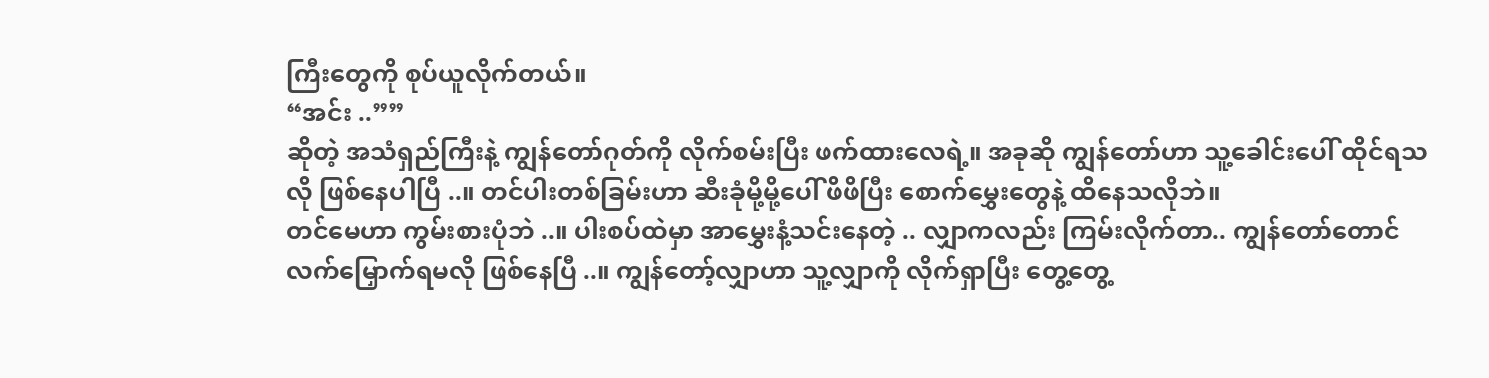ကြီးတွေကို စုပ်ယူလိုက်တယ်။
“အင်း ..””
ဆိုတဲ့ အသံရှည်ကြီးနဲ့ ကျွန်တော်ဂုတ်ကို လိုက်စမ်းပြီး ဖက်ထားလေရဲ့။ အခုဆို ကျွန်တော်ဟာ သူ့ခေါင်းပေါ် ထိုင်ရသလို ဖြစ်နေပါပြီ ..။ တင်ပါးတစ်ခြမ်းဟာ ဆီးခုံမို့မို့ပေါ် ဖိဖိပြီး စောက်မွှေးတွေနဲ့ ထိနေသလိုဘဲ။
တင်မေဟာ ကွမ်းစားပုံဘဲ ..။ ပါးစပ်ထဲမှာ အာမွှေးနံ့သင်းနေတဲ့ .. လျှာကလည်း ကြမ်းလိုက်တာ.. ကျွန်တော်တောင် လက်မြှောက်ရမလို ဖြစ်နေပြီ ..။ ကျွန်တော့်လျှာဟာ သူ့လျှာကို လိုက်ရှာပြီး တွေ့တွေ့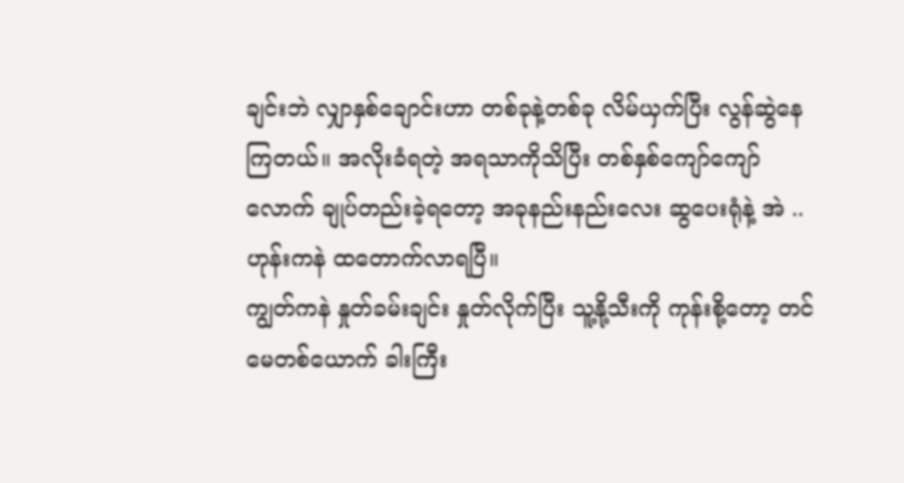ချင်းဘဲ လျှာနှစ်ချောင်းဟာ တစ်ခုနဲ့တစ်ခု လိမ်ယှက်ပြီး လွန်ဆွဲနေကြတယ်။ အလိုးခံရတဲ့ အရသာကိုသိပြီး တစ်နှစ်ကျော်ကျော်လောက် ချုပ်တည်းခဲ့ရတော့ အခုနည်းနည်းလေး ဆွပေးရုံနဲ့ အဲ .. ဟုန်းကနဲ ထတောက်လာရပြီ။
ကျွတ်ကနဲ နှုတ်ခမ်းချင်း နှုတ်လိုက်ပြီး သူ့နို့သီးကို ကုန်းစို့တော့ တင်မေတစ်ယောက် ခါးကြီး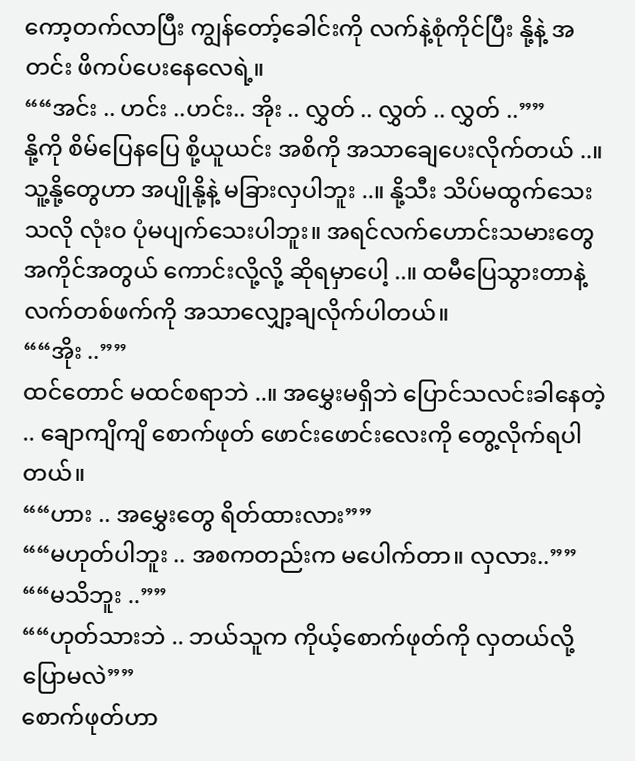ကော့တက်လာပြီး ကျွန်တော့်ခေါင်းကို လက်နဲ့စုံကိုင်ပြီး နို့နဲ့ အတင်း ဖိကပ်ပေးနေလေရဲ့။
““အင်း .. ဟင်း ..ဟင်း.. အိုး .. လွှတ် .. လွှတ် .. လွှတ် ..””
နို့ကို စိမ်ပြေနပြေ စို့ယူယင်း အစိကို အသာချေပေးလိုက်တယ် ..။ သူ့နို့တွေဟာ အပျိုနို့နဲ့ မခြားလှပါဘူး ..။ နို့သီး သိပ်မထွက်သေးသလို လုံးဝ ပုံမပျက်သေးပါဘူး။ အရင်လက်ဟောင်းသမားတွေ အကိုင်အတွယ် ကောင်းလို့လို့ ဆိုရမှာပေါ့ ..။ ထမီပြေသွားတာနဲ့ လက်တစ်ဖက်ကို အသာလျှော့ချလိုက်ပါတယ်။
““အိုး ..””
ထင်တောင် မထင်စရာဘဲ ..။ အမွှေးမရှိဘဲ ပြောင်သလင်းခါနေတဲ့ .. ချောကျိကျိ စောက်ဖုတ် ဖောင်းဖောင်းလေးကို တွေ့လိုက်ရပါတယ်။
““ဟား .. အမွှေးတွေ ရိတ်ထားလား””
““မဟုတ်ပါဘူး .. အစကတည်းက မပေါက်တာ။ လှလား..””
““မသိဘူး ..””
““ဟုတ်သားဘဲ .. ဘယ်သူက ကိုယ့်စောက်ဖုတ်ကို လှတယ်လို့ ပြောမလဲ””
စောက်ဖုတ်ဟာ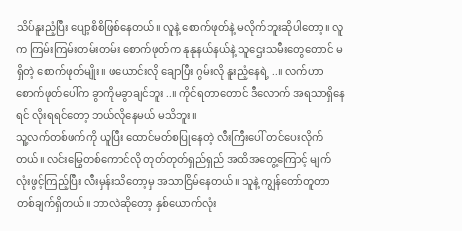သိပ်နူးညံ့ပြီး ပျော့စိစိဖြစ်နေတယ်။ လူနဲ့ စောက်ဖုတ်နဲ့ မလိုက်ဘူးဆိုပါတော့။ လူက ကြမ်းကြမ်းတမ်းတမ်း စောက်ဖုတ်က နုနုနယ်နယ်နဲ့ သူဌေးသမီးတွေတောင် မရှိတဲ့ စောက်ဖုတ်မျိုး။ ဖယောင်းလို ချောပြီး ဂွမ်းလို နူးညံ့နေရဲ့ ..။ လက်ဟာ စောက်ဖုတ်ပေါ်က ခွာကိုမခွာချင်ဘူး ..။ ကိုင်ရတာတောင် ဒီလောက် အရသာရှိနေရင် လိုးရရင်တော့ ဘယ်လိုနေမယ် မသိဘူး။
သူ့လက်တစ်ဖက်ကို ယူပြီး ထောင်မတ်စပြုနေတဲ့ လီးကြီးပေါ် တင်ပေးလိုက်တယ်။ လင်းမြွေတစ်ကောင်လို တုတ်တုတ်ရှည်ရှည် အထိအတွေ့ကြောင့် မျက်လုံးဖွင့်ကြည့်ပြီး လီးမှန်းသိတော့မှ အသာငြိမ်နေတယ်။ သူနဲ့ ကျွန်တော်တူတာ တစ်ချက်ရှိတယ်။ ဘာလဲဆိုတော့ နှစ်ယောက်လုံး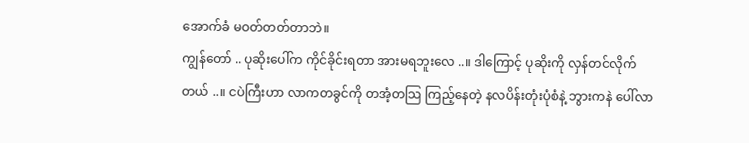အောက်ခံ မဝတ်တတ်တာဘဲ။
ကျွန်တော် .. ပုဆိုးပေါ်က ကိုင်ခိုင်းရတာ အားမရဘူးလေ ..။ ဒါကြောင့် ပုဆိုးကို လှန်တင်လိုက် တယ် ..။ ငပဲကြီးဟာ လာကတခွင်ကို တအံ့တသြ ကြည့်နေတဲ့ နလပိန်းတုံးပုံစံနဲ့ ဘွားကနဲ ပေါ်လာ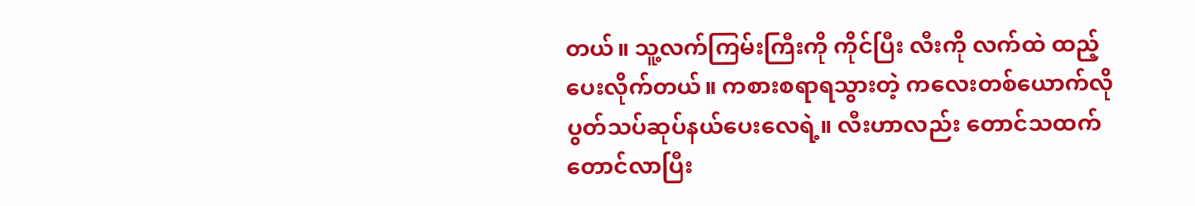တယ်။ သူ့လက်ကြမ်းကြီးကို ကိုင်ပြီး လီးကို လက်ထဲ ထည့်ပေးလိုက်တယ်။ ကစားစရာရသွားတဲ့ ကလေးတစ်ယောက်လို ပွတ်သပ်ဆုပ်နယ်ပေးလေရဲ့။ လီးဟာလည်း တောင်သထက် တောင်လာပြီး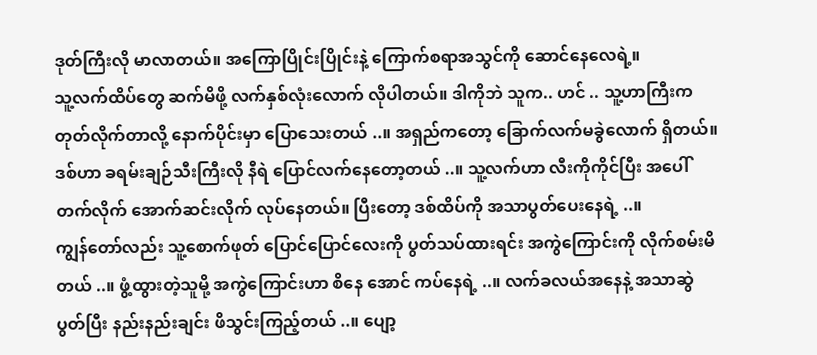ဒုတ်ကြီးလို မာလာတယ်။ အကြောပြိုင်းပြိုင်းနဲ့ ကြောက်စရာအသွင်ကို ဆောင်နေလေရဲ့။
သူ့လက်ထိပ်တွေ ဆက်မိဖို့ လက်နှစ်လုံးလောက် လိုပါတယ်။ ဒါကိုဘဲ သူက.. ဟင် .. သူ့ဟာကြီးက တုတ်လိုက်တာလို့ နောက်ပိုင်းမှာ ပြောသေးတယ် ..။ အရှည်ကတော့ ခြောက်လက်မခွဲလောက် ရှိတယ်။ ဒစ်ဟာ ခရမ်းချဉ်သီးကြီးလို နီရဲ ပြောင်လက်နေတော့တယ် ..။ သူ့လက်ဟာ လီးကိုကိုင်ပြီး အပေါ်တက်လိုက် အောက်ဆင်းလိုက် လုပ်နေတယ်။ ပြီးတော့ ဒစ်ထိပ်ကို အသာပွတ်ပေးနေရဲ့ ..။
ကျွန်တော်လည်း သူ့စောက်ဖုတ် ပြောင်ပြောင်လေးကို ပွတ်သပ်ထားရင်း အကွဲကြောင်းကို လိုက်စမ်းမိတယ် ..။ ဖွံ့ထွားတဲ့သူမို့ အကွဲကြောင်းဟာ စိနေ အောင် ကပ်နေရဲ့ ..။ လက်ခလယ်အနေနဲ့ အသာဆွဲပွတ်ပြီး နည်းနည်းချင်း ဖိသွင်းကြည့်တယ် ..။ ပျော့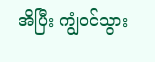အိပြီး ကျွံဝင်သွား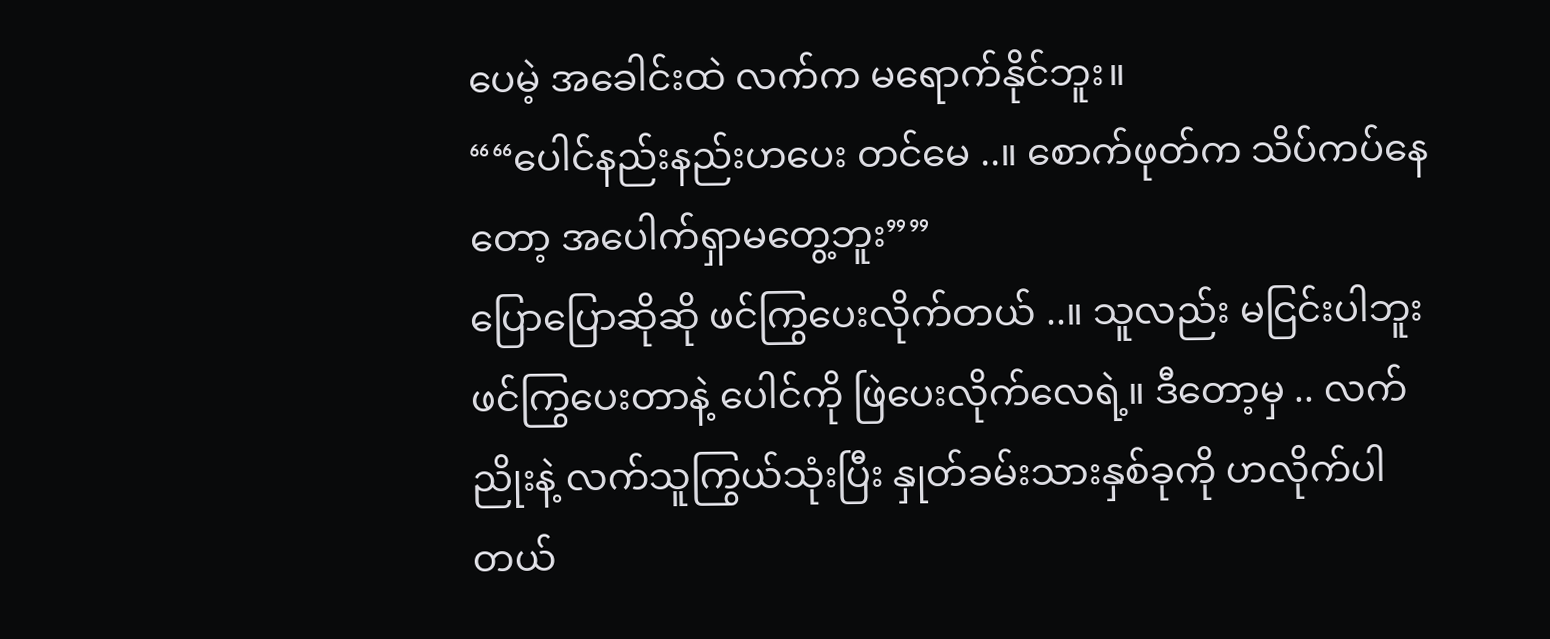ပေမဲ့ အခေါင်းထဲ လက်က မရောက်နိုင်ဘူး။
““ပေါင်နည်းနည်းဟပေး တင်မေ ..။ စောက်ဖုတ်က သိပ်ကပ်နေတော့ အပေါက်ရှာမတွေ့ဘူး””
ပြောပြောဆိုဆို ဖင်ကြွပေးလိုက်တယ် ..။ သူလည်း မငြင်းပါဘူး ဖင်ကြွပေးတာနဲ့ ပေါင်ကို ဖြဲပေးလိုက်လေရဲ့။ ဒီတော့မှ .. လက်ညိုးနဲ့ လက်သူကြွယ်သုံးပြီး နှုတ်ခမ်းသားနှစ်ခုကို ဟလိုက်ပါတယ်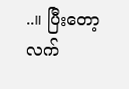..။ ပြီးတော့ လက်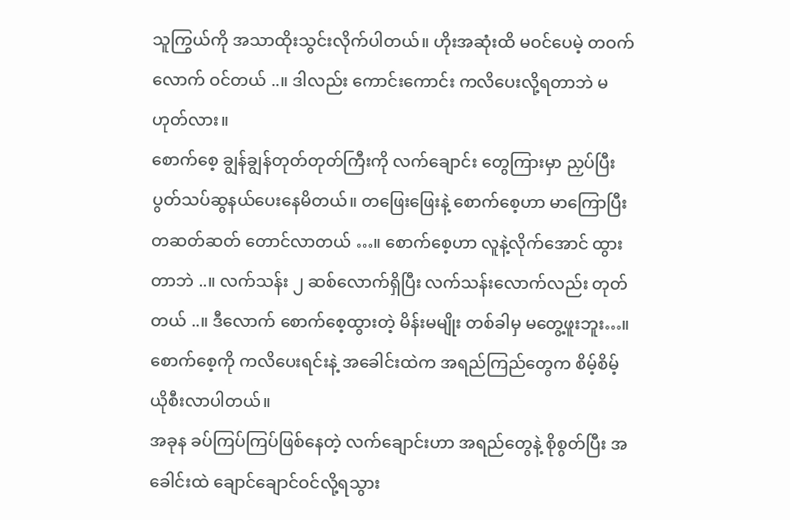သူကြွယ်ကို အသာထိုးသွင်းလိုက်ပါတယ်။ ဟိုးအဆုံးထိ မဝင်ပေမဲ့ တဝက်လောက် ဝင်တယ် ..။ ဒါလည်း ကောင်းကောင်း ကလိပေးလို့ရတာဘဲ မဟုတ်လား။
စောက်စေ့ ချွန်ချွန်တုတ်တုတ်ကြီးကို လက်ချောင်း တွေကြားမှာ ညှပ်ပြီး ပွတ်သပ်ဆွနယ်ပေးနေမိတယ်။ တဖြေးဖြေးနဲ့ စောက်စေ့ဟာ မာကြောပြီး တဆတ်ဆတ် တောင်လာတယ် …။ စောက်စေ့ဟာ လူနဲ့လိုက်အောင် ထွားတာဘဲ ..။ လက်သန်း ၂ ဆစ်လောက်ရှိပြီး လက်သန်းလောက်လည်း တုတ်တယ် ..။ ဒီလောက် စောက်စေ့ထွားတဲ့ မိန်းမမျိုး တစ်ခါမှ မတွေ့ဖူးဘူး…။ စောက်စေ့ကို ကလိပေးရင်းနဲ့ အခေါင်းထဲက အရည်ကြည်တွေက စိမ့်စိမ့်ယိုစီးလာပါတယ်။
အခုန ခပ်ကြပ်ကြပ်ဖြစ်နေတဲ့ လက်ချောင်းဟာ အရည်တွေနဲ့ စိုစွတ်ပြီး အခေါင်းထဲ ချောင်ချောင်ဝင်လို့ရသွား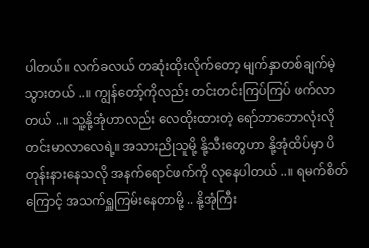ပါတယ်။ လက်ခလယ် တဆုံးထိုးလိုက်တော့ မျက်နှာတစ်ချက်မဲ့သွားတယ် ..။ ကျွန်တော့်ကိုလည်း တင်းတင်းကြပ်ကြပ် ဖက်လာတယ် ..။ သူ့နို့အုံဟာလည်း လေထိုးထားတဲ့ ရော်ဘာဘောလုံးလို တင်းမာလာလေရဲ့။ အသားညိုသူမို့ နို့သီးတွေဟာ နို့အုံထိပ်မှာ ပိတုန်းနားနေသလို အနက်ရောင်ဖက်ကို လုနေပါတယ် ..။ ရမက်စိတ်ကြောင့် အသက်ရှူကြမ်းနေတာမို့ .. နို့အုံကြီး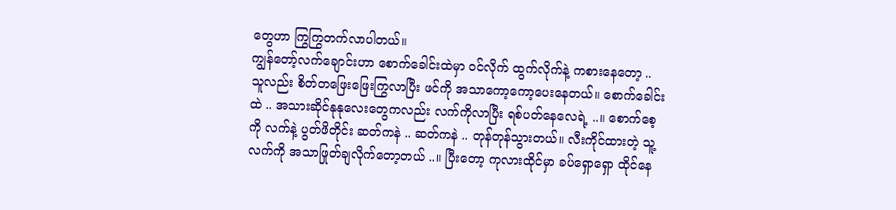တွေဟာ ကြွကြွတက်လာပါတယ်။
ကျွန်တော့်လက်ချောင်းဟာ စောက်ခေါင်းထဲမှာ ဝင်လိုက် ထွက်လိုက်နဲ့ ကစားနေတော့ .. သူလည်း စိတ်တဖြေးဖြေးကြွလာပြီး ဖင်ကို အသာကော့ကော့ပေးနေတယ်။ စောက်ခေါင်းထဲ .. အသားဆိုင်နုနုလေးတွေကလည်း လက်ကိုလာပြီး ရစ်ပတ်နေလေရဲ့ ..။ စောက်စေ့ကို လက်နဲ့ ပွတ်ဖိတိုင်း ဆတ်ကနဲ .. ဆတ်ကနဲ .. တုန်တုန်သွားတယ်။ လီးကိုင်ထားတဲ့ သူ့လက်ကို အသာဖြုတ်ချလိုက်တော့တယ် ..။ ပြီးတော့ ကုလားထိုင်မှာ ခပ်ရှောရှော ထိုင်နေ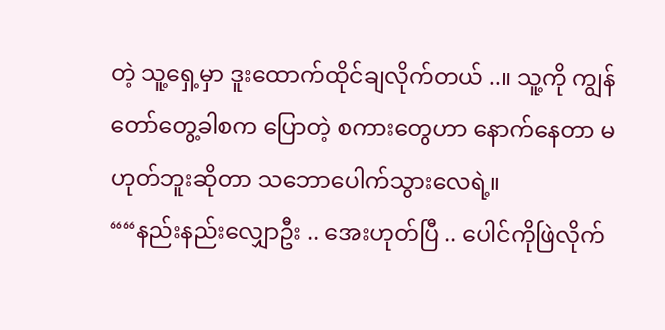တဲ့ သူ့ရှေ့မှာ ဒူးထောက်ထိုင်ချလိုက်တယ် ..။ သူ့ကို ကျွန်တော်တွေ့ခါစက ပြောတဲ့ စကားတွေဟာ နောက်နေတာ မဟုတ်ဘူးဆိုတာ သဘောပေါက်သွားလေရဲ့။
““နည်းနည်းလျှောဦး .. အေးဟုတ်ပြီ .. ပေါင်ကိုဖြဲလိုက်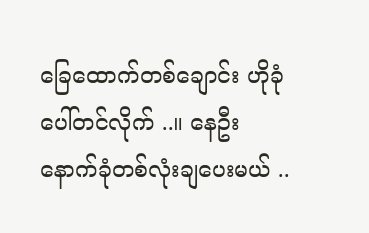ခြေထောက်တစ်ချောင်း ဟိုခုံပေါ်တင်လိုက် ..။ နေဦး နောက်ခုံတစ်လုံးချပေးမယ် ..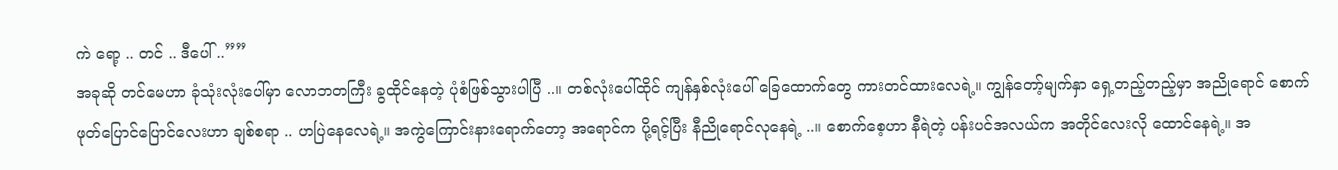ကဲ ရော့ .. တင် .. ဒီပေါ် ..””
အခုဆို တင်မေဟာ ခုံသုံးလုံးပေါ်မှာ လောဘတကြီး ခွထိုင်နေတဲ့ ပုံစံဖြစ်သွားပါပြီ ..။ တစ်လုံးပေါ်ထိုင် ကျန်နှစ်လုံးပေါ် ခြေထောက်တွေ ကားတင်ထားလေရဲ့။ ကျွန်တော့်မျက်နှာ ရှေ့တည့်တည့်မှာ အညိုရောင် စောက်ဖုတ်ပြောင်ပြောင်လေးဟာ ချစ်စရာ .. ဟပြဲနေလေရဲ့။ အကွဲကြောင်းနားရောက်တော့ အရောင်က ပို့ရင့်ပြီး နီညိုရောင်လုနေရဲ့ ..။ စောက်စေ့ဟာ နီရဲတဲ့ ပန်းပင်အလယ်က အတိုင်လေးလို ထောင်နေရဲ့။ အ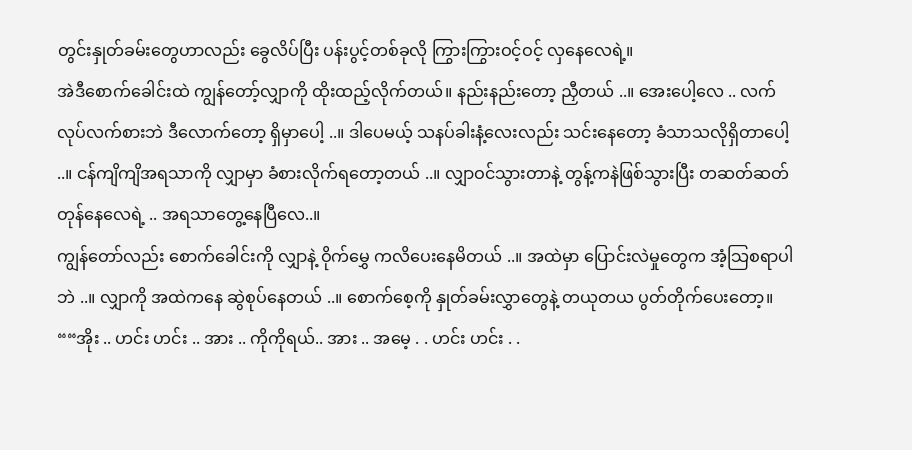တွင်းနှုတ်ခမ်းတွေဟာလည်း ခွေလိပ်ပြီး ပန်းပွင့်တစ်ခုလို ကြွားကြွားဝင့်ဝင့် လှနေလေရဲ့။
အဲဒီစောက်ခေါင်းထဲ ကျွန်တော့်လျှာကို ထိုးထည့်လိုက်တယ်။ နည်းနည်းတော့ ညှီတယ် ..။ အေးပေါ့လေ .. လက်လုပ်လက်စားဘဲ ဒီလောက်တော့ ရှိမှာပေါ့ ..။ ဒါပေမယ့် သနပ်ခါးနံ့လေးလည်း သင်းနေတော့ ခံသာသလိုရှိတာပေါ့ ..။ ငန်ကျိကျိအရသာကို လျှာမှာ ခံစားလိုက်ရတော့တယ် ..။ လျှာဝင်သွားတာနဲ့ တွန့်ကနဲဖြစ်သွားပြီး တဆတ်ဆတ် တုန်နေလေရဲ့ .. အရသာတွေ့နေပြီလေ..။
ကျွန်တော်လည်း စောက်ခေါင်းကို လျှာနဲ့ ဝိုက်မွှေ ကလိပေးနေမိတယ် ..။ အထဲမှာ ပြောင်းလဲမှုတွေက အံ့သြစရာပါဘဲ ..။ လျှာကို အထဲကနေ ဆွဲစုပ်နေတယ် ..။ စောက်စေ့ကို နှုတ်ခမ်းလွှာတွေနဲ့ တယုတယ ပွတ်တိုက်ပေးတော့။
““အိုး .. ဟင်း ဟင်း .. အား .. ကိုကိုရယ်.. အား .. အမေ့ . . ဟင်း ဟင်း . .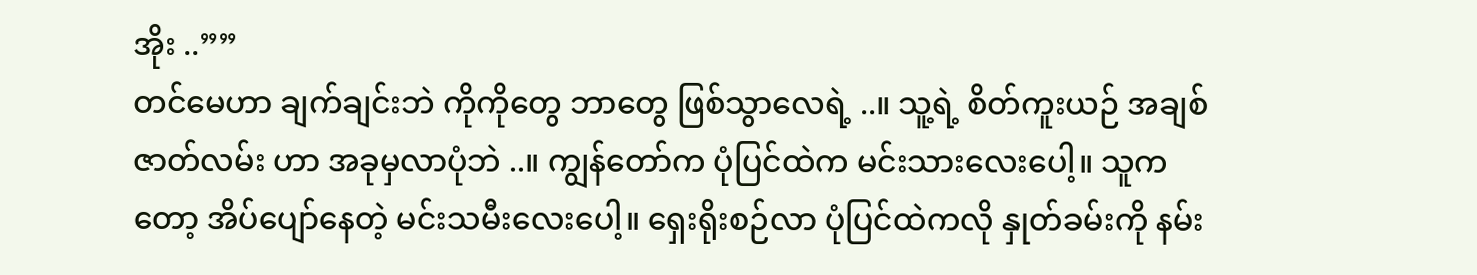အိုး ..””
တင်မေဟာ ချက်ချင်းဘဲ ကိုကိုတွေ ဘာတွေ ဖြစ်သွာလေရဲ့ ..။ သူ့ရဲ့ စိတ်ကူးယဉ် အချစ်ဇာတ်လမ်း ဟာ အခုမှလာပုံဘဲ ..။ ကျွန်တော်က ပုံပြင်ထဲက မင်းသားလေးပေါ့။ သူကတော့ အိပ်ပျော်နေတဲ့ မင်းသမီးလေးပေါ့။ ရှေးရိုးစဉ်လာ ပုံပြင်ထဲကလို နှုတ်ခမ်းကို နမ်း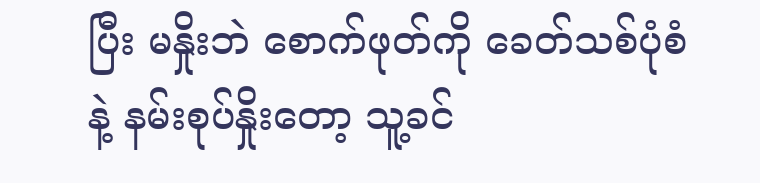ပြီး မနှိုးဘဲ စောက်ဖုတ်ကို ခေတ်သစ်ပုံစံနဲ့ နမ်းစုပ်နှိုးတော့ သူ့ခင်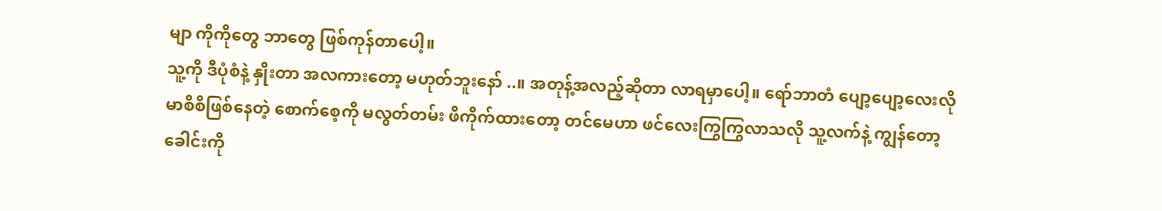မျာ ကိုကိုတွေ ဘာတွေ ဖြစ်ကုန်တာပေါ့။
သူ့ကို ဒီပုံစံနဲ့ နှိုးတာ အလကားတော့ မဟုတ်ဘူးနော် ..။ အတုန့်အလည့်ဆိုတာ လာရမှာပေါ့။ ရော်ဘာတံ ပျော့ပျော့လေးလို မာစိစိဖြစ်နေတဲ့ စောက်စေ့ကို မလွတ်တမ်း ဖိကိုက်ထားတော့ တင်မေဟာ ဖင်လေးကြွကြွလာသလို သူ့လက်နဲ့ ကျွန်တော့ခေါင်းကို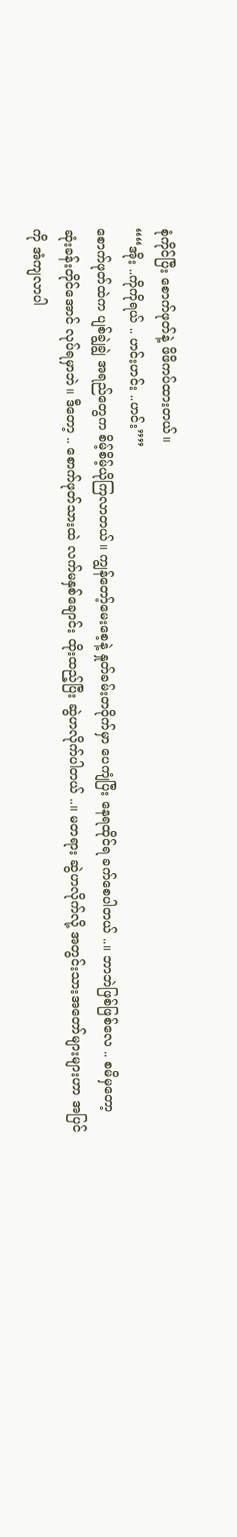စုံကိုင်ပြီး စောက်ဖုတ်နဲ့ ဖိဖိကပ်ထားတယ်။
““အိုး ..ကိုကိုရယ် .. ဟင်းဟင်း ..ဟင်း””
စောက်ဖုတ်ထဲက ပျစ်ချွဲချွဲ အရည်တွေက စိမ့်စိမ့်ယိုကြလာတယ်။ ကျွန်တော့်မေးစေ့နဲ့ နှုတ်ခမ်းတဝိုက်မှာ ပေကျံပြီး နေရထိုင်ရ ခက်စေပါတယ် ..။ ဘာဘဲဖြစ်ဖြစ်လေ .. စမိမှတော့ ဆုံးခန်းတိုင်အောင် လုပ်ရမှာဘဲ။ ဒီတော့ .. စောက်ဖုတ်သားထဲ လက်မနှစ်ချောင်း ထိုးထည့်ပြီး ဆွဲဟလိုက်ပါတယ် ..။ မတရား ဆွဲဟလိုက်လို့ အတွင်းသားအတော်များများဟာ အပြင်ကို အံကျလာပါ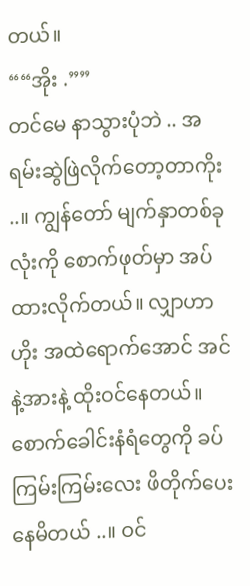တယ်။
““အိုး .””
တင်မေ နာသွားပုံဘဲ .. အရမ်းဆွဲဖြဲလိုက်တော့တာကိုး ..။ ကျွန်တော် မျက်နှာတစ်ခုလုံးကို စောက်ဖုတ်မှာ အပ်ထားလိုက်တယ်။ လျှာဟာ ဟိုး အထဲရောက်အောင် အင်နဲ့အားနဲ့ ထိုးဝင်နေတယ်။ စောက်ခေါင်းနံရံတွေကို ခပ်ကြမ်းကြမ်းလေး ဖိတိုက်ပေးနေမိတယ် ..။ ဝင်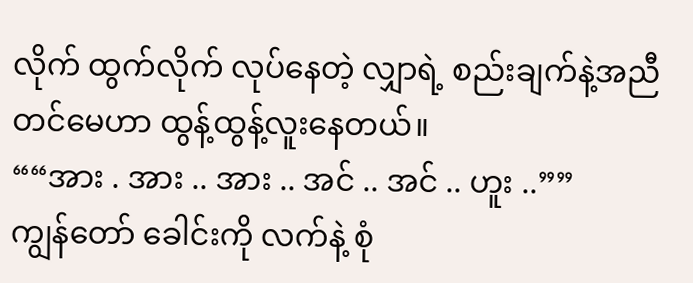လိုက် ထွက်လိုက် လုပ်နေတဲ့ လျှာရဲ့ စည်းချက်နဲ့အညီ တင်မေဟာ ထွန့်ထွန့်လူးနေတယ်။
““အား . အား .. အား .. အင် .. အင် .. ဟူး ..””
ကျွန်တော် ခေါင်းကို လက်နဲ့ စုံ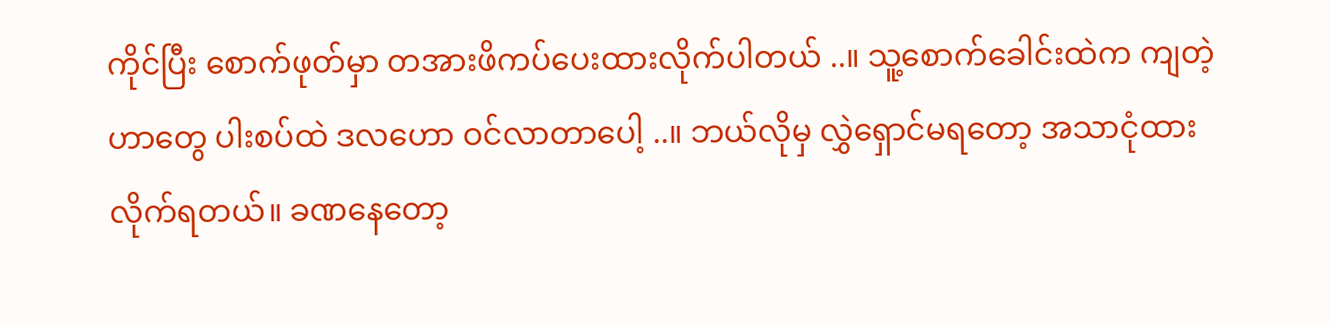ကိုင်ပြီး စောက်ဖုတ်မှာ တအားဖိကပ်ပေးထားလိုက်ပါတယ် ..။ သူ့စောက်ခေါင်းထဲက ကျတဲ့ဟာတွေ ပါးစပ်ထဲ ဒလဟော ဝင်လာတာပေါ့ ..။ ဘယ်လိုမှ လွှဲရှောင်မရတော့ အသာငုံထားလိုက်ရတယ်။ ခဏနေတော့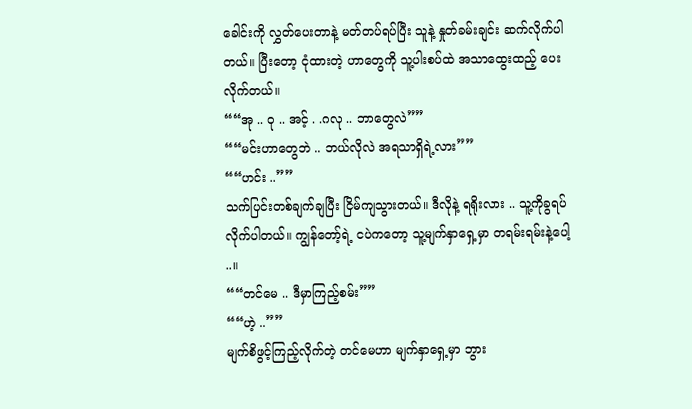ခေါင်းကို လွှတ်ပေးတာနဲ့ မတ်တပ်ရပ်ပြီး သူနဲ့ နှုတ်ခမ်းချင်း ဆက်လိုက်ပါတယ်။ ပြီးတော့ ငုံထားတဲ့ ဟာတွေကို သူ့ပါးစပ်ထဲ အသာထွေးထည့် ပေးလိုက်တယ်။
““အု .. ဝု .. အင့် . .ဂလု .. ဘာတွေလဲ””
““မင်းဟာတွေဘဲ .. ဘယ်လိုလဲ အရသာရှိရဲ့လား””
““ဟင်း ..””
သက်ပြင်းတစ်ချက်ချပြီး ငြိမ်ကျသွားတယ်။ ဒီလိုနဲ့ ရရိုးလား .. သူ့ကိုခွရပ်လိုက်ပါတယ်။ ကျွန်တော့်ရဲ့ ငပဲကတော့ သူ့မျက်နှာရှေ့မှာ တရမ်းရမ်းနဲ့ပေါ့ ..။
““တင်မေ .. ဒီမှာကြည့်စမ်း””
““ဟဲ့ ..””
မျက်စိဖွင့်ကြည့်လိုက်တဲ့ တင်မေဟာ မျက်နှာရှေ့မှာ ဘွား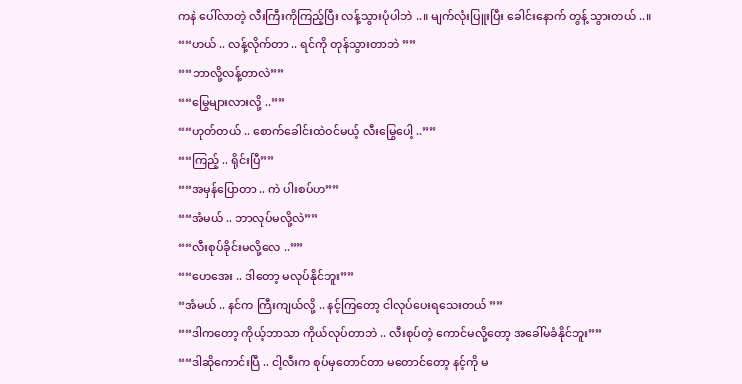ကနဲ ပေါ်လာတဲ့ လီးကြီးကိုကြည့်ပြီး လန့်သွားပုံပါဘဲ ..။ မျက်လုံးပြူးပြီး ခေါင်းနောက် တွန့် သွားတယ် ..။
““ဟယ် .. လန့်လိုက်တာ .. ရင်ကို တုန်သွားတာဘဲ ””
““ဘာလို့လန့်တာလဲ””
““မြွေများလားလို့ ..””
““ဟုတ်တယ် .. စောက်ခေါင်းထဲဝင်မယ့် လီးမြွေပေါ့ ..””
““ကြည့် .. ရိုင်းပြီ””
““အမှန်ပြောတာ .. ကဲ ပါးစပ်ဟ””
““အံမယ် .. ဘာလုပ်မလို့လဲ””
““လီးစုပ်ခိုင်းမလို့လေ ..””
““ဟေအေး .. ဒါတော့ မလုပ်နိုင်ဘူး””
“အံမယ် .. နင်က ကြီးကျယ်လို့ .. နင့်ကြတော့ ငါလုပ်ပေးရသေးတယ် ””
““ဒါကတော့ ကိုယ့်ဘာသာ ကိုယ်လုပ်တာဘဲ .. လီးစုပ်တဲ့ ကောင်မလို့တော့ အခေါ်မခံနိုင်ဘူး””
““ဒါဆိုကောင်းပြီ .. ငါ့လီးက စုပ်မှတောင်တာ မတောင်တော့ နင့်ကို မ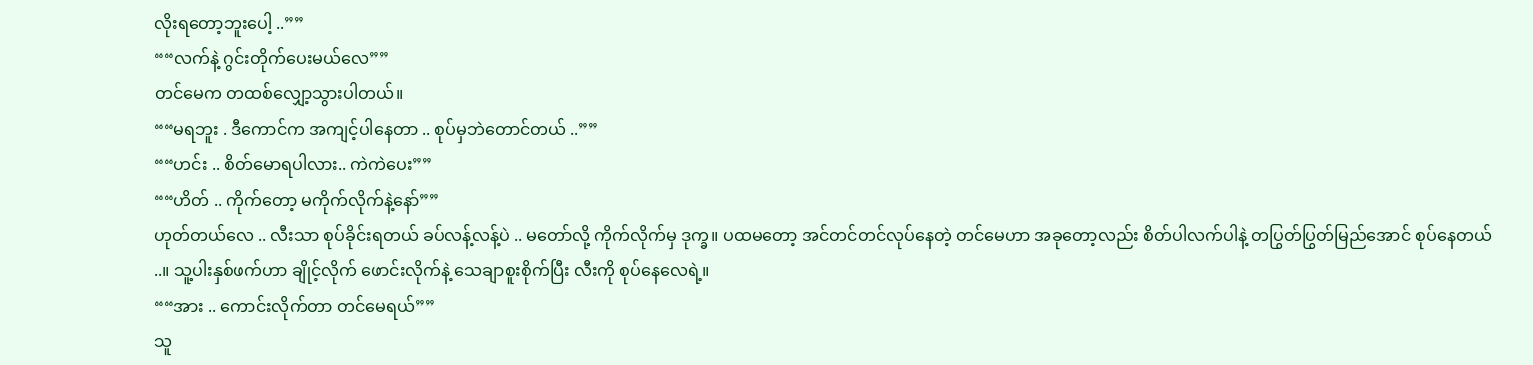လိုးရတော့ဘူးပေါ့ ..””
““လက်နဲ့ ဂွင်းတိုက်ပေးမယ်လေ””
တင်မေက တထစ်လျှော့သွားပါတယ်။
““မရဘူး . ဒီကောင်က အကျင့်ပါနေတာ .. စုပ်မှဘဲတောင်တယ် ..””
““ဟင်း .. စိတ်မောရပါလား.. ကဲကဲပေး””
““ဟိတ် .. ကိုက်တော့ မကိုက်လိုက်နဲ့နော်””
ဟုတ်တယ်လေ .. လီးသာ စုပ်ခိုင်းရတယ် ခပ်လန့်လန့်ပဲ .. မတော်လို့ ကိုက်လိုက်မှ ဒုက္ခ။ ပထမတော့ အင်တင်တင်လုပ်နေတဲ့ တင်မေဟာ အခုတော့လည်း စိတ်ပါလက်ပါနဲ့ တပြွတ်ပြွတ်မြည်အောင် စုပ်နေတယ် ..။ သူ့ပါးနှစ်ဖက်ဟာ ချိုင့်လိုက် ဖောင်းလိုက်နဲ့ သေချာစူးစိုက်ပြီး လီးကို စုပ်နေလေရဲ့။
““အား .. ကောင်းလိုက်တာ တင်မေရယ်””
သူ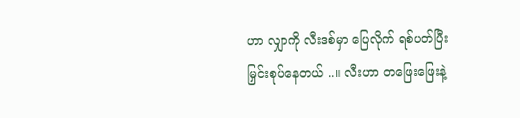ဟာ လျှာကို လီးဒစ်မှာ ပြေလိုက် ရစ်ပတ်ပြီး မြှင်းစုပ်နေတယ် ..။ လီးဟာ တဖြေးဖြေးနဲ့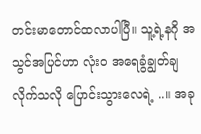တင်းမာတောင်ထလာပါပြီ။ သူ့ရဲ့နဂို အသွင်အပြင်ဟာ လုံး၀ အရေခွံချွတ်ချလိုက်သလို ပြောင်းသွားလေရဲ့ ..။ အခု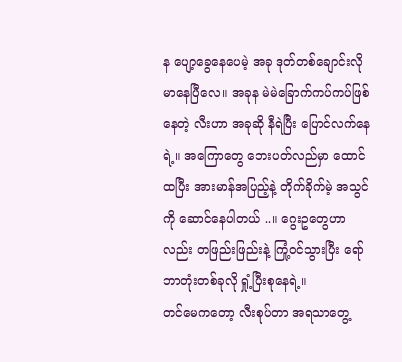န ပျော့ခွေနေပေမဲ့ အခု ဒုတ်တစ်ချောင်းလို မာနေပြီလေ။ အခုန မဲမဲခြောက်ကပ်ကပ်ဖြစ်နေတဲ့ လီးဟာ အခုဆို နီရဲပြီး ပြောင်လက်နေရဲ့။ အကြောတွေ ဘေးပတ်လည်မှာ ထောင်ထပြီး အားမာန်အပြည့်နဲ့ တိုက်ခိုက်မဲ့ အသွင်ကို ဆောင်နေပါတယ် ..။ ဂွေးဥတွေဟာလည်း တဖြည်းဖြည်းနဲ့ ကြုံ့ဝင်သွားပြီး ရော်ဘာတုံးတစ်ခုလို ရှုံ့ပြီးစုနေရဲ့။
တင်မေကတော့ လီးစုပ်တာ အရသာတွေ့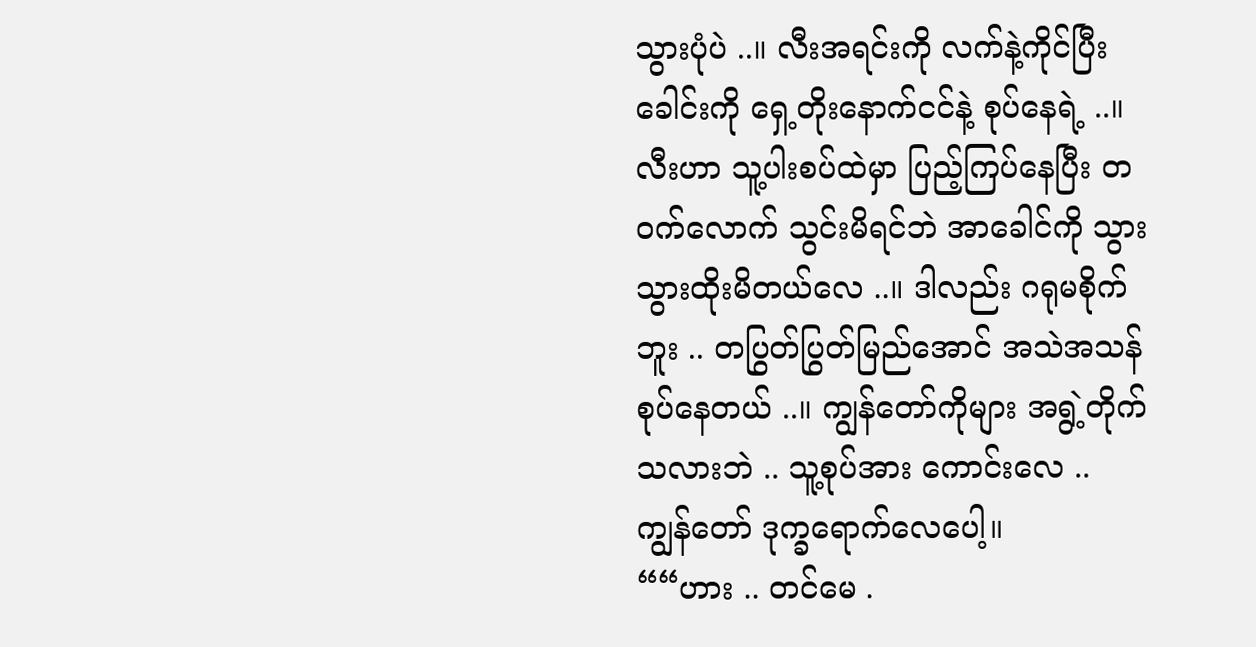သွားပုံပဲ ..။ လီးအရင်းကို လက်နဲ့ကိုင်ပြီး ခေါင်းကို ရှေ့တိုးနောက်ငင်နဲ့ စုပ်နေရဲ့ ..။ လီးဟာ သူ့ပါးစပ်ထဲမှာ ပြည့်ကြပ်နေပြီး တဝက်လောက် သွင်းမိရင်ဘဲ အာခေါင်ကို သွားသွားထိုးမိတယ်လေ ..။ ဒါလည်း ဂရုမစိုက်ဘူး .. တပြွတ်ပြွတ်မြည်အောင် အသဲအသန် စုပ်နေတယ် ..။ ကျွန်တော်ကိုများ အရွဲ့တိုက်သလားဘဲ .. သူ့စုပ်အား ကောင်းလေ .. ကျွန်တော် ဒုက္ခရောက်လေပေါ့။
““ဟား .. တင်မေ .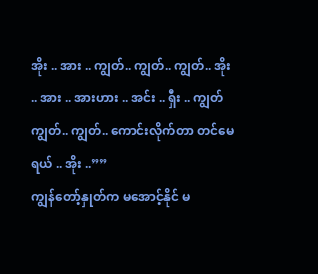အိုး .. အား .. ကျွတ်.. ကျွတ်.. ကျွတ်.. အိုး .. အား .. အားဟား .. အင်း .. ရှီး .. ကျွတ်ကျွတ်.. ကျွတ်.. ကောင်းလိုက်တာ တင်မေရယ် .. အိုး ..””
ကျွန်တော့်နှုတ်က မအောင့်နိုင် မ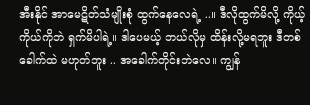အီးနိုင် အာမေဋိတ်သံမျိုးစုံ ထွက်နေလေရဲ့ ..။ ဒီလိုထွက်မိလို့ ကိုယ့်ကိုယ်ကိုဘဲ ရှက်မိပါရဲ့။ ဒါပေမယ့် ဘယ်လိုမှ ထိန်းလို့မရဘူး ဒီတစ်ခေါက်ထဲ မဟုတ်ဘူး .. အခေါက်တိုင်းဘဲလေ။ ကျွန်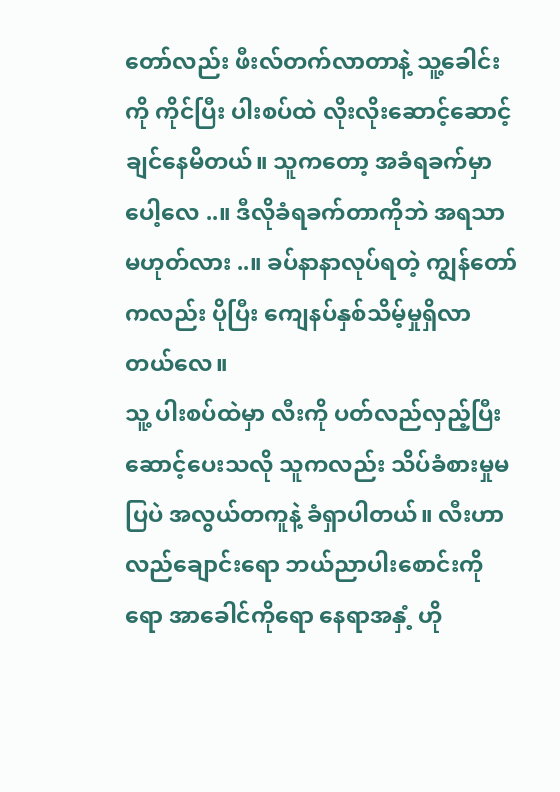တော်လည်း ဖီးလ်တက်လာတာနဲ့ သူ့ခေါင်းကို ကိုင်ပြီး ပါးစပ်ထဲ လိုးလိုးဆောင့်ဆောင့်ချင်နေမိတယ်။ သူကတော့ အခံရခက်မှာပေါ့လေ ..။ ဒီလိုခံရခက်တာကိုဘဲ အရသာမဟုတ်လား ..။ ခပ်နာနာလုပ်ရတဲ့ ကျွန်တော်ကလည်း ပိုပြီး ကျေနပ်နှစ်သိမ့်မှုရှိလာတယ်လေ။
သူ့ ပါးစပ်ထဲမှာ လီးကို ပတ်လည်လှည့်ပြီး ဆောင့်ပေးသလို သူကလည်း သိပ်ခံစားမှုမပြပဲ အလွယ်တကူနဲ့ ခံရှာပါတယ်။ လီးဟာ လည်ချောင်းရော ဘယ်ညာပါးစောင်းကိုရော အာခေါင်ကိုရော နေရာအနှံ့ ဟို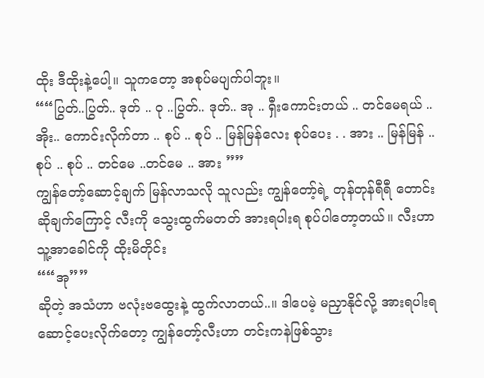ထိုး ဒီထိုးနဲ့ပေါ့။ သူကတော့ အစုပ်မပျက်ပါဘူး။
““ပြွတ်..ပြွတ်.. ဒုတ် .. ဝု ..ပြွတ်.. ဒုတ်.. အု .. ရှီးကောင်းတယ် .. တင်မေရယ် .. အိုး.. ကောင်းလိုက်တာ .. စုပ် .. စုပ် .. မြန်မြန်လေး စုပ်ပေး . . အား .. မြန်မြန် .. စုပ် .. စုပ် .. တင်မေ ..တင်မေ .. အား ””
ကျွန်တော့်ဆောင့်ချက် မြန်လာသလို သူလည်း ကျွန်တော့်ရဲ့ တုန်တုန်ရီရီ တောင်းဆိုချက်ကြောင့် လီးကို သွေးထွက်မတတ် အားရပါးရ စုပ်ပါတော့တယ်။ လီးဟာ သူ့အာခေါင်ကို ထိုးမိတိုင်း
““အု””
ဆိုတဲ့ အသံဟာ ဗလုံးဗထွေးနဲ့ ထွက်လာတယ်..။ ဒါပေမဲ့ မညှာနိုင်လို့ အားရပါးရ ဆောင့်ပေးလိုက်တော့ ကျွန်တော့်လီးဟာ တင်းကနဲဖြစ်သွား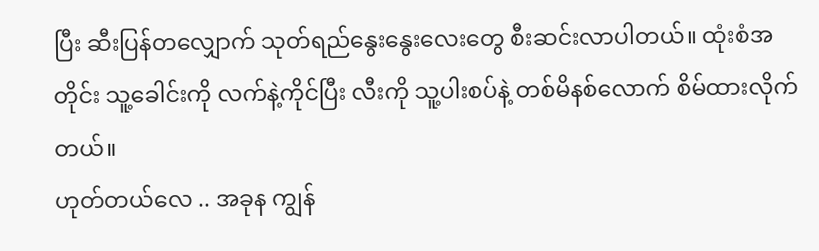ပြီး ဆီးပြန်တလျှောက် သုတ်ရည်နွေးနွေးလေးတွေ စီးဆင်းလာပါတယ်။ ထုံးစံအတိုင်း သူ့ခေါင်းကို လက်နဲ့ကိုင်ပြီး လီးကို သူ့ပါးစပ်နဲ့ တစ်မိနစ်လောက် စိမ်ထားလိုက်တယ်။
ဟုတ်တယ်လေ .. အခုန ကျွန်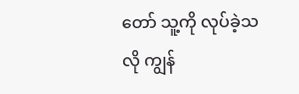တော် သူ့ကို လုပ်ခဲ့သလို ကျွန်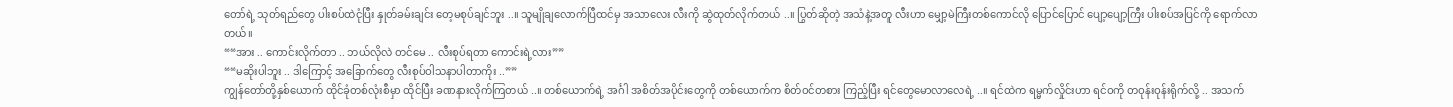တော်ရဲ့ သုတ်ရည်တွေ ပါးစပ်ထဲငုံပြီး နှုတ်ခမ်းချင်း တေ့မစုပ်ချင်ဘူး ..။ သူမျိုချလောက်ပြီထင်မှ အသာလေး လီးကို ဆွဲထုတ်လိုက်တယ် ..။ ပြွတ်ဆိုတဲ့ အသံနဲ့အတူ လီးဟာ မျှော့မဲကြီးတစ်ကောင်လို ပြောင်ပြောင် ပျော့ပျော့ကြီး ပါးစပ်အပြင်ကို ရောက်လာတယ်။
““အား .. ကောင်းလိုက်တာ .. ဘယ်လိုလဲ တင်မေ .. လီးစုပ်ရတာ ကောင်းရဲ့လား””
““မဆိုးပါဘူး .. ဒါကြောင့် အခြောက်တွေ လီးစုပ်ဝါသနာပါတာကိုး ..””
ကျွန်တော်တို့နှစ်ယောက် ထိုင်ခုံတစ်လုံးစီမှာ ထိုင်ပြီး ခဏနားလိုက်ကြတယ် ..။ တစ်ယောက်ရဲ့ အင်္ဂါ အစိတ်အပိုင်းတွေကို တစ်ယောက်က စိတ်ဝင်တစား ကြည့်ပြီး ရင်တွေမောလာလေရဲ့ ..။ ရင်ထဲက ရမ္မက်လှိုင်းဟာ ရင်ဝကို တဝုန်းဝုန်းရိုက်လို့ .. အသက်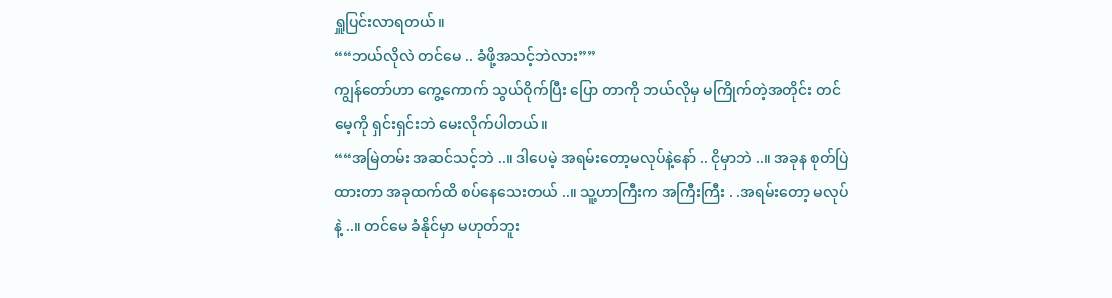ရှူပြင်းလာရတယ်။
““ဘယ်လိုလဲ တင်မေ .. ခံဖို့အသင့်ဘဲလား””
ကျွန်တော်ဟာ ကွေ့ကောက် သွယ်ဝိုက်ပြီး ပြော တာကို ဘယ်လိုမှ မကြိုက်တဲ့အတိုင်း တင်မေ့ကို ရှင်းရှင်းဘဲ မေးလိုက်ပါတယ်။
““အမြဲတမ်း အဆင်သင့်ဘဲ ..။ ဒါပေမဲ့ အရမ်းတော့မလုပ်နဲ့နော် .. ငိုမှာဘဲ ..။ အခုန စုတ်ပြဲထားတာ အခုထက်ထိ စပ်နေသေးတယ် ..။ သူ့ဟာကြီးက အကြီးကြီး . .အရမ်းတော့ မလုပ်နဲ့ ..။ တင်မေ ခံနိုင်မှာ မဟုတ်ဘူး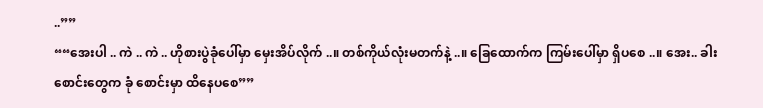..””
““အေးပါ .. ကဲ .. ကဲ .. ဟိုစားပွဲခုံပေါ်မှာ မှေးအိပ်လိုက် ..။ တစ်ကိုယ်လုံးမတက်နဲ့ ..။ ခြေထောက်က ကြမ်းပေါ်မှာ ရှိပစေ ..။ အေး.. ခါးစောင်းတွေက ခုံ စောင်းမှာ ထိနေပစေ””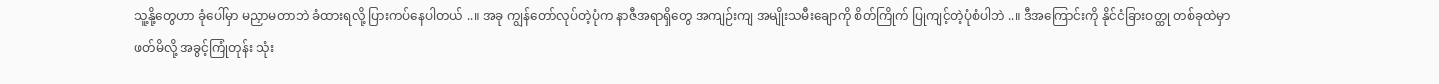သူ့နို့တွေဟာ ခုံပေါ်မှာ မညှာမတာဘဲ ခံထားရလို့ ပြားကပ်နေပါတယ် ..။ အခု ကျွန်တော်လုပ်တဲ့ပုံက နာဇီအရာရှိတွေ အကျဉ်းကျ အမျိုးသမီးချောကို စိတ်ကြိုက် ပြုကျင့်တဲ့ပုံစံပါဘဲ ..။ ဒီအကြောင်းကို နိုင်ငံခြားဝတ္ထု တစ်ခုထဲမှာ ဖတ်မိလို့ အခွင့်ကြုံတုန်း သုံး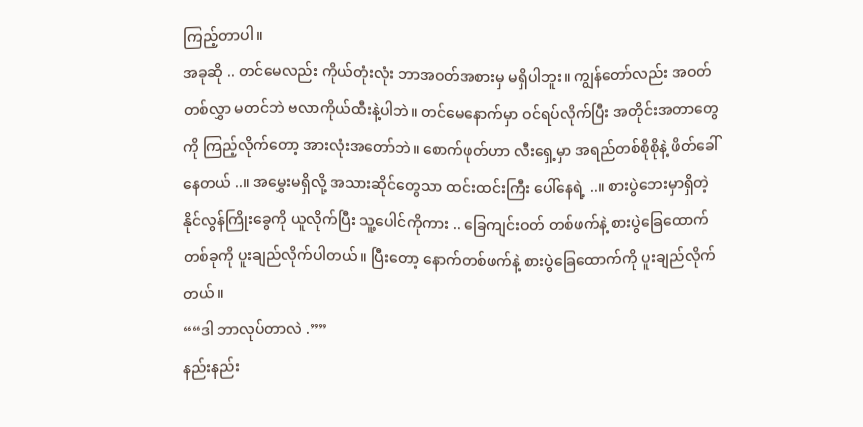ကြည့်တာပါ။
အခုဆို .. တင်မေလည်း ကိုယ်တုံးလုံး ဘာအဝတ်အစားမှ မရှိပါဘူး။ ကျွန်တော်လည်း အဝတ်တစ်လွှာ မတင်ဘဲ ဗလာကိုယ်ထီးနဲ့ပါဘဲ။ တင်မေနောက်မှာ ဝင်ရပ်လိုက်ပြီး အတိုင်းအတာတွေကို ကြည့်လိုက်တော့ အားလုံးအတော်ဘဲ။ စောက်ဖုတ်ဟာ လီးရှေ့မှာ အရည်တစ်စိုစိုနဲ့ ဖိတ်ခေါ်နေတယ် ..။ အမွှေးမရှိလို့ အသားဆိုင်တွေသာ ထင်းထင်းကြီး ပေါ်နေရဲ့ ..။ စားပွဲဘေးမှာရှိတဲ့ နိုင်လွန်ကြိုးခွေကို ယူလိုက်ပြီး သူ့ပေါင်ကိုကား .. ခြေကျင်းဝတ် တစ်ဖက်နဲ့ စားပွဲခြေထောက်တစ်ခုကို ပူးချည်လိုက်ပါတယ်။ ပြီးတော့ နောက်တစ်ဖက်နဲ့ စားပွဲခြေထောက်ကို ပူးချည်လိုက်တယ်။
““ဒါ ဘာလုပ်တာလဲ .””
နည်းနည်း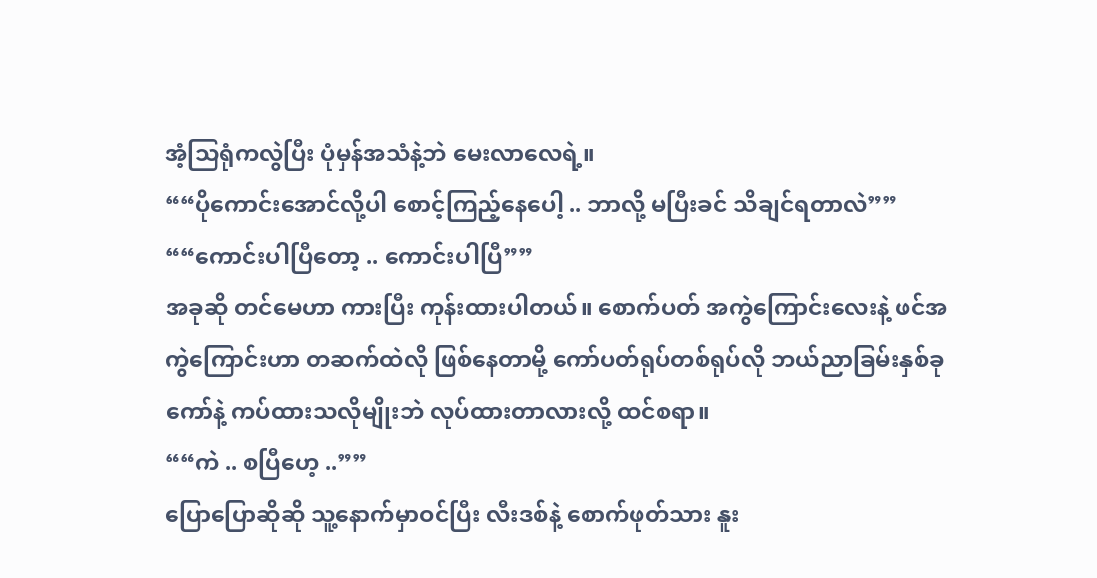အံ့သြရုံကလွဲပြီး ပုံမှန်အသံနဲ့ဘဲ မေးလာလေရဲ့။
““ပိုကောင်းအောင်လို့ပါ စောင့်ကြည့်နေပေါ့ .. ဘာလို့ မပြီးခင် သိချင်ရတာလဲ””
““ကောင်းပါပြီတော့ .. ကောင်းပါပြီ””
အခုဆို တင်မေဟာ ကားပြီး ကုန်းထားပါတယ်။ စောက်ပတ် အကွဲကြောင်းလေးနဲ့ ဖင်အကွဲကြောင်းဟာ တဆက်ထဲလို ဖြစ်နေတာမို့ ကော်ပတ်ရုပ်တစ်ရုပ်လို ဘယ်ညာခြမ်းနှစ်ခု ကော်နဲ့ ကပ်ထားသလိုမျိုးဘဲ လုပ်ထားတာလားလို့ ထင်စရာ။
““ကဲ .. စပြီဟေ့ ..””
ပြောပြောဆိုဆို သူ့နောက်မှာဝင်ပြီး လီးဒစ်နဲ့ စောက်ဖုတ်သား နူး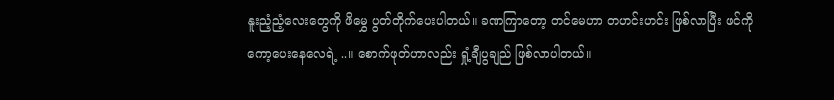နူးညံ့ညံ့လေးတွေကို ဖိမွှေ ပွတ်တိုက်ပေးပါတယ်။ ခဏကြာတော့ တင်မေဟာ တဟင်းဟင်း ဖြစ်လာပြီး ဖင်ကို ကော့ပေးနေလေရဲ့ ..။ စောက်ဖုတ်ဟာလည်း ရှုံ့ချီပွချည် ဖြစ်လာပါတယ်။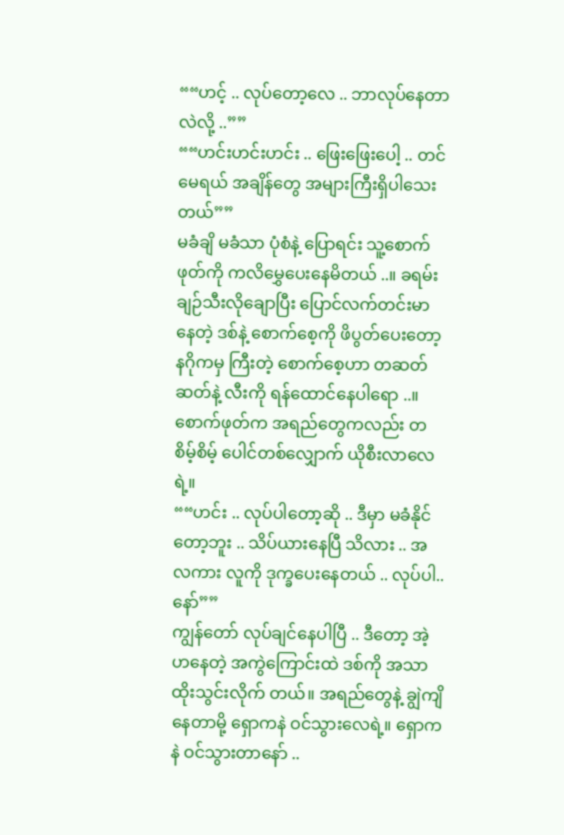““ဟင့် .. လုပ်တော့လေ .. ဘာလုပ်နေတာလဲလို့ ..””
““ဟင်းဟင်းဟင်း .. ဖြေးဖြေးပေါ့ .. တင်မေရယ် အချိန်တွေ အများကြီးရှိပါသေးတယ်””
မခံချိ မခံသာ ပုံစံနဲ့ ပြောရင်း သူ့စောက်ဖုတ်ကို ကလိမွှေပေးနေမိတယ် ..။ ခရမ်းချဉ်သီးလိုချောပြီး ပြောင်လက်တင်းမာနေတဲ့ ဒစ်နဲ့ စောက်စေ့ကို ဖိပွတ်ပေးတော့ နဂိုကမှ ကြီးတဲ့ စောက်စေ့ဟာ တဆတ်ဆတ်နဲ့ လီးကို ရန်ထောင်နေပါရော ..။ စောက်ဖုတ်က အရည်တွေကလည်း တစိမ့်စိမ့် ပေါင်တစ်လျှောက် ယိုစီးလာလေရဲ့။
““ဟင်း .. လုပ်ပါတော့ဆို .. ဒီမှာ မခံနိုင် တော့ဘူး .. သိပ်ယားနေပြီ သိလား .. အလကား လူကို ဒုက္ခပေးနေတယ် .. လုပ်ပါ.. နော်””
ကျွန်တော် လုပ်ချင်နေပါပြီ .. ဒီတော့ အဲ့ဟနေတဲ့ အကွဲကြောင်းထဲ ဒစ်ကို အသာထိုးသွင်းလိုက် တယ်။ အရည်တွေနဲ့ ချွဲကျိနေတာမို့ ရှောကနဲ ဝင်သွားလေရဲ့။ ရှောကနဲ ဝင်သွားတာနော် ..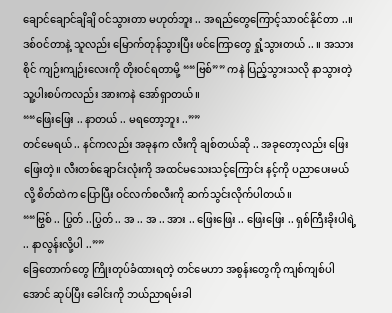ချောင်ချောင်ချိချိ ဝင်သွားတာ မဟုတ်ဘူး .. အရည်တွေကြောင့်သာဝင်နိုင်တာ ..။ ဒစ်ဝင်တာနဲ့ သူလည်း မြောက်တုန်သွားပြီး ဖင်ကြောတွေ ရှုံ့သွားတယ် .. ။ အသားစိုင် ကျဉ်းကျဉ်းလေးကို တိုးဝင်ရတာမို့ ““ဗြစ်”” ကနဲ ပြည့်သွားသလို နာသွားတဲ့ သူ့ပါးစပ်ကလည်း အားကနဲ အော်ရှာတယ်။
““ဖြေးဖြေး .. နာတယ် .. မရတော့ဘူး ..””
တင်မေရယ် .. နင်ကလည်း အခုနက လီးကို ချစ်တယ်ဆို .. အခုတော့လည်း ဖြေးဖြေးတဲ့။ လီးတစ်ချောင်းလုံးကို အထင်မသေးသင့်ကြောင်း နင့်ကို ပညာပေးမယ်လို့ စိတ်ထဲက ပြောပြီး ဝင်လက်စလီးကို ဆက်သွင်းလိုက်ပါတယ်။
““ဗြွစ် .. ပြွတ် ..ပြွတ် .. အ .. အ .. အား .. ဖြေးဖြေး .. ဖြေးဖြေး .. ရှစ်ကြီးခိုးပါရဲ့ .. နာလွန်းလို့ပါ ..””
ခြေတောက်တွေ ကြိုးတုပ်ခံထားရတဲ့ တင်မေဟာ အစွန်းတွေကို ကျစ်ကျစ်ပါအောင် ဆုပ်ပြီး ခေါင်းကို ဘယ်ညာရမ်းခါ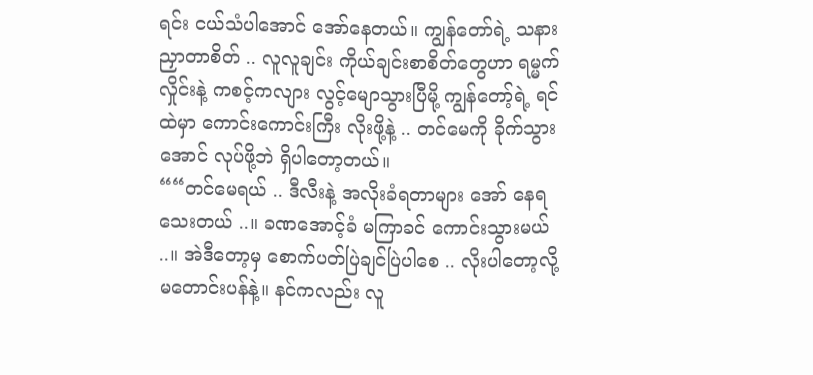ရင်း ငယ်သံပါအောင် အော်နေတယ်။ ကျွန်တော်ရဲ့ သနားညှာတာစိတ် .. လူလူချင်း ကိုယ်ချင်းစာစိတ်တွေဟာ ရမ္မက်လှိုင်းနဲ့ ကစင့်ကလျား လွင့်မျောသွားပြီမို့ ကျွန်တော့်ရဲ့ ရင်ထဲမှာ ကောင်းကောင်းကြီး လိုးဖို့နဲ့ .. တင်မေကို ခိုက်သွားအောင် လုပ်ဖို့ဘဲ ရှိပါတော့တယ်။
““တင်မေရယ် .. ဒီလီးနဲ့ အလိုးခံရတာများ အော် နေရသေးတယ် ..။ ခဏအောင့်ခံ မကြာခင် ကောင်းသွားမယ် ..။ အဲဒီတော့မှ စောက်ပတ်ပြဲချင်ပြဲပါစေ .. လိုးပါတော့လို့ မတောင်းပန်နဲ့။ နင်ကလည်း လူ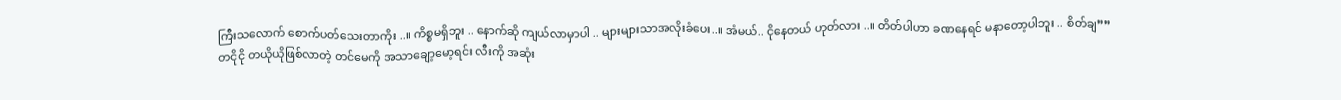ကြီးသလောက် စောက်ပတ်သေးတာကိုး ..။ ကိစ္စမရှိဘူး .. နောက်ဆို ကျယ်လာမှာပါ .. များများသာအလိုးခံပေး..။ အံမယ်.. ငိုနေတယ် ဟုတ်လား ..။ တိတ်ပါဟာ ခဏနေရင် မနာတော့ပါဘူး .. စိတ်ချ””
တငိုငို တယိုယိုဖြစ်လာတဲ့ တင်မေကို အသာချော့မော့ရင်း လီးကို အဆုံး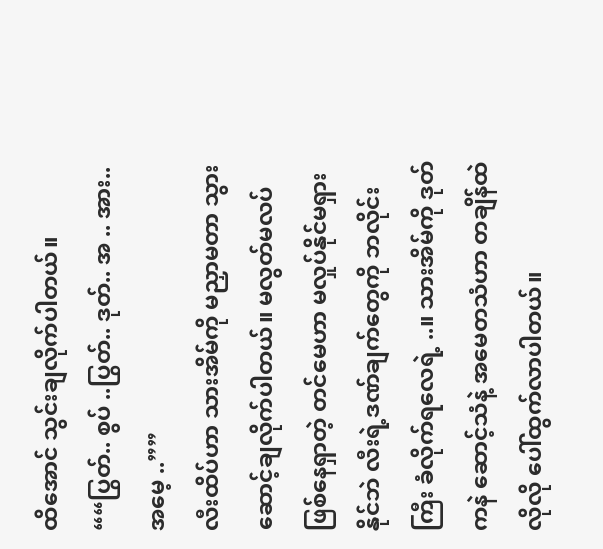ထိအောင် သွင်းချလိုက်ပါတယ်။
““ပြွတ်.. စွပ် ..ပြွတ်.. ဒုတ်.. အ .. အား.. အမေ့ ..””
လီးထိပ်ဟာ သားအိမ်ကို မညှာမတာ သွားဆောင့်ချလိုက်ပါတယ်။ မလွတ်မလပ် ဖြစ်နေရှာတဲ့ တင်မေဟာ မလှုပ်နိုင်မရှားနိုင်ဘဲ လီးရဲ့ဒဏ်ချက်တွေကို ဘလိုင်းကြီး ခံလိုက်ရလေရဲ့ ..။ သားအိမ်ကို ဒုတ်ကနဲ ဆောင့်သံနဲ့ အမေတသံဟာ တချိန်ထဲလိုလို ပေါ်ထွက်လာပါတယ်။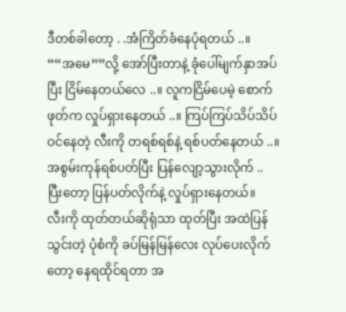ဒီတစ်ခါတော့ . .အံကြိတ်ခံနေပုံရတယ် ..။ ““အမေ””လို့ အော်ပြီးတာနဲ့ ခုံပေါ်မျက်နှာအပ်ပြီး ငြိမ်နေတယ်လေ ..။ လူကငြိမ်ပေမဲ့ စောက်ဖုတ်က လှုပ်ရှားနေတယ် ..။ ကြပ်ကြပ်သိပ်သိပ် ဝင်နေတဲ့ လီးကို တရစ်ရစ်နဲ့ ရစ်ပတ်နေတယ် ..။ အစွမ်းကုန်ရစ်ပတ်ပြီး ပြန်လျော့သွားလိုက် .. ပြီးတော့ ပြန်ပတ်လိုက်နဲ့ လှုပ်ရှားနေတယ်။
လီးကို ထုတ်တယ်ဆိုရုံသာ ထုတ်ပြီး အထဲပြန်သွင်းတဲ့ ပုံစံကို ခပ်မြန်မြန်လေး လုပ်ပေးလိုက်တော့ နေရထိုင်ရတာ အ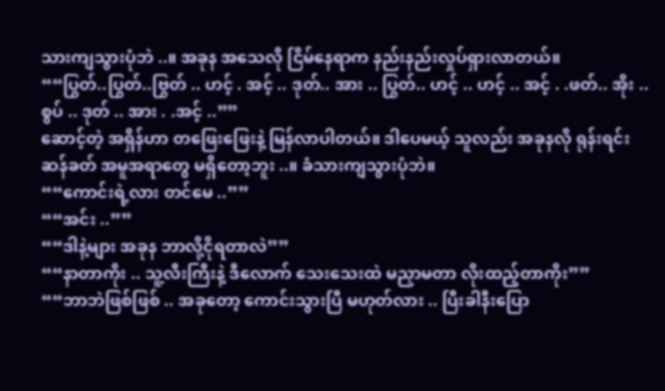သားကျသွားပုံဘဲ ..။ အခုန အသေလို ငြိမ်နေရာက နည်းနည်းလှုပ်ရှားလာတယ်။
““ပြွတ်..ပြွတ်..ဗြွတ် .. ဟင့် . အင့် .. ဒုတ်.. အား .. ပြွတ်.. ဟင့် .. ဟင့် .. အင့် . .ဖတ်.. အိုး .. စွပ် .. ဒုတ် .. အား . .အင့် ..””
ဆောင့်တဲ့ အရှိန်ဟာ တဖြေးဖြေးနဲ့ မြန်လာပါတယ်။ ဒါပေမယ့် သူလည်း အခုနလို ရုန်းရင်းဆန်ခတ် အမူအရာတွေ မရှိတော့ဘူး ..။ ခံသားကျသွားပုံဘဲ။
““ကောင်းရဲ့လား တင်မေ ..””
““အင်း ..””
““ဒါနဲ့များ အခုန ဘာလို့ငိုရတာလဲ””
““နာတာကိုး .. သူ့လီးကြီးနဲ့ ဒီလောက် သေးသေးထဲ မညှာမတာ လိုးထည့်တာကိုး””
““ဘာဘဲဖြစ်ဖြစ် .. အခုတော့ ကောင်းသွားပြီ မဟုတ်လား .. ပြီးခါနီးပြော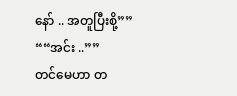နော် .. အတူပြီးစို့””
““အင်း ..””
တင်မေဟာ တ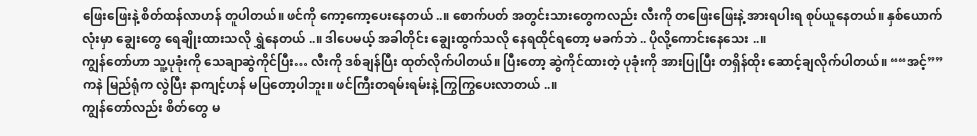ဖြေးဖြေးနဲ့ စိတ်ထန်လာဟန် တူပါတယ်။ ဖင်ကို ကော့ကော့ပေးနေတယ် ..။ စောက်ပတ် အတွင်းသားတွေကလည်း လီးကို တဖြေးဖြေးနဲ့ အားရပါးရ စုပ်ယူနေတယ်။ နှစ်ယောက်လုံးမှာ ချွေးတွေ ရေချိုးထားသလို ရွှဲနေတယ် ..။ ဒါပေမယ့် အခါတိုင်း ချွေးထွက်သလို နေရထိုင်ရတော့ မခက်ဘဲ .. ပိုလို့ကောင်းနေသေး ..။
ကျွန်တော်ဟာ သူ့ပုခုံးကို သေချာဆွဲကိုင်ပြီး… လီးကို ဒစ်ချန်ပြီး ထုတ်လိုက်ပါတယ်။ ပြီးတော့ ဆွဲကိုင်ထားတဲ့ ပုခုံးကို အားပြုပြီး တရှိန်ထိုး ဆောင့်ချလိုက်ပါတယ်။ ““အင့်”” ကနဲ မြည်ရုံက လွဲပြီး နာကျင့်ဟန် မပြတော့ပါဘူး။ ဖင်ကြီးတရမ်းရမ်းနဲ့ ကြွကြွပေးလာတယ် ..။
ကျွန်တော်လည်း စိတ်တွေ မ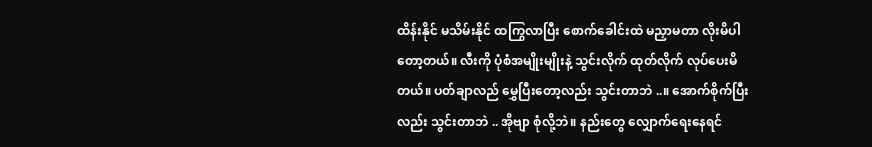ထိန်းနိုင် မသိမ်းနိုင် ထကြွလာပြီး စောက်ခေါင်းထဲ မညှာမတာ လိုးမိပါတော့တယ်။ လီးကို ပုံစံအမျိုးမျိုးနဲ့ သွင်းလိုက် ထုတ်လိုက် လုပ်ပေးမိတယ်။ ပတ်ချာလည် မွှေပြီးတော့လည်း သွင်းတာဘဲ ..။ အောက်စိုက်ပြီးလည်း သွင်းတာဘဲ .. အိုဗျာ စုံလို့ဘဲ။ နည်းတွေ လျှောက်ရေးနေရင်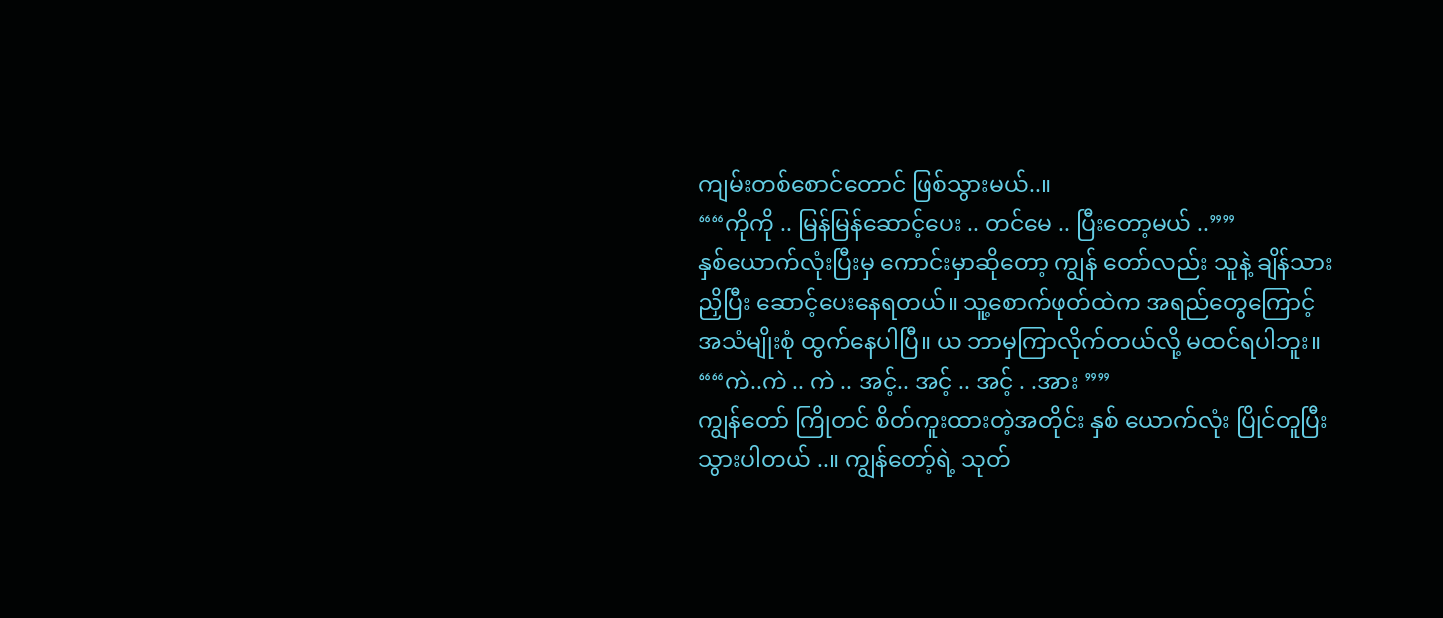ကျမ်းတစ်စောင်တောင် ဖြစ်သွားမယ်..။
““ကိုကို .. မြန်မြန်ဆောင့်ပေး .. တင်မေ .. ပြီးတော့မယ် ..””
နှစ်ယောက်လုံးပြီးမှ ကောင်းမှာဆိုတော့ ကျွန် တော်လည်း သူနဲ့ ချိန်သားညှိပြီး ဆောင့်ပေးနေရတယ်။ သူ့စောက်ဖုတ်ထဲက အရည်တွေကြောင့် အသံမျိုးစုံ ထွက်နေပါပြီ။ ယ ဘာမှကြာလိုက်တယ်လို့ မထင်ရပါဘူး။
““ကဲ..ကဲ .. ကဲ .. အင့်.. အင့် .. အင့် . .အား ””
ကျွန်တော် ကြိုတင် စိတ်ကူးထားတဲ့အတိုင်း နှစ် ယောက်လုံး ပြိုင်တူပြီးသွားပါတယ် ..။ ကျွန်တော့်ရဲ့ သုတ်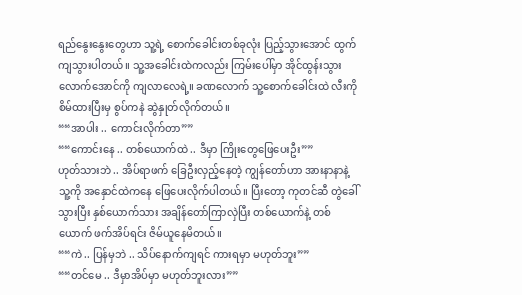ရည်နွေးနွေးတွေဟာ သူ့ရဲ့ စောက်ခေါင်းတစ်ခုလုံး ပြည့်သွားအောင် ထွက်ကျသွားပါတယ်။ သူ့အခေါင်းထဲကလည်း ကြမ်းပေါ်မှာ အိုင်ထွန်းသွားလောက်အောင်ကို ကျလာလေရဲ့။ ခဏလောက် သူ့စောက်ခေါင်းထဲ လီးကို စိမ်ထားပြီးမှ စွပ်ကနဲ ဆွဲနှုတ်လိုက်တယ်။
““အာပါး .. ကောင်းလိုက်တာ””
““ကောင်းနေ .. တစ်ယောက်ထဲ .. ဒီမှာ ကြိုးတွေဖြေပေးဦး””
ဟုတ်သားဘဲ .. အိပ်ရာဖက် ခြေဦးလှည့်နေတဲ့ ကျွန်တော်ဟာ အားနာနာနဲ့ သူ့ကို အနှောင်ထဲကနေ ဖြေပေးလိုက်ပါတယ်။ ပြီးတော့ ကုတင်ဆီ တွဲခေါ်သွားပြီး နှစ်ယောက်သား အချိန်တော်ကြာလှဲပြီး တစ်ယောက်နဲ့ တစ်ယောက် ဖက်အိပ်ရင်း ဇိမ်ယူနေမိတယ်။
““ကဲ .. ပြန်မှဘဲ .. သိပ်နောက်ကျရင် ကားရမှာ မဟုတ်ဘူး””
““တင်မေ .. ဒီမှာအိပ်မှာ မဟုတ်ဘူးလား””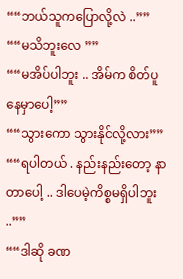““ဘယ်သူကပြောလို့လဲ ..””
““မသိဘူးလေ ””
““မအိပ်ပါဘူး .. အိမ်က စိတ်ပူနေမှာပေါ့””
““သွားကော သွားနိုင်လို့လား””
““ရပါတယ် . နည်းနည်းတော့ နာတာပေါ့ .. ဒါပေမဲ့ကိစ္စမရှိပါဘူး ..””
““ဒါဆို ခဏ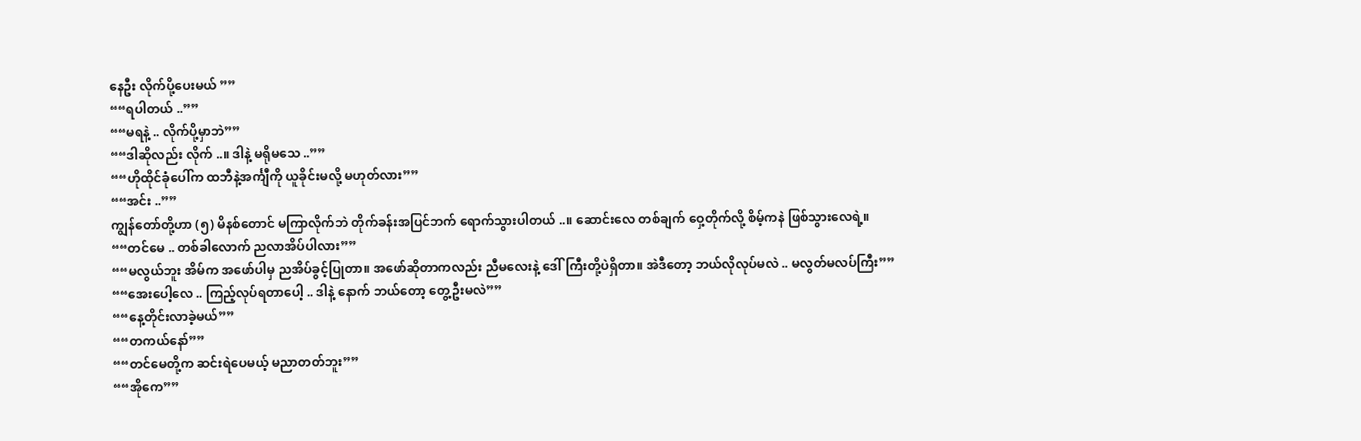နေဦး လိုက်ပို့ပေးမယ် ””
““ရပါတယ် ..””
““မရနဲ့ .. လိုက်ပို့မှာဘဲ””
““ဒါဆိုလည်း လိုက် ..။ ဒါနဲ့ မရိုမသေ ..””
““ဟိုထိုင်ခုံပေါ်က ထဘီနဲ့အင်္ကျီကို ယူခိုင်းမလို့ မဟုတ်လား””
““အင်း ..””
ကျွန်တော်တို့ဟာ (၅) မိနစ်တောင် မကြာလိုက်ဘဲ တိုက်ခန်းအပြင်ဘက် ရောက်သွားပါတယ် ..။ ဆောင်းလေ တစ်ချက် ဝှေ့တိုက်လို့ စိမ့်ကနဲ ဖြစ်သွားလေရဲ့။
““တင်မေ .. တစ်ခါလောက် ညလာအိပ်ပါလား””
““မလွယ်ဘူး အိမ်က အဖော်ပါမှ ညအိပ်ခွင့်ပြုတာ။ အဖော်ဆိုတာကလည်း ညီမလေးနဲ့ ဒေါ်ကြီးတို့ပဲရှိတာ။ အဲဒီတော့ ဘယ်လိုလုပ်မလဲ .. မလွတ်မလပ်ကြီး””
““အေးပေါ့လေ .. ကြည့်လုပ်ရတာပေါ့ .. ဒါနဲ့ နောက် ဘယ်တော့ တွေ့ဦးမလဲ””
““နေ့တိုင်းလာခဲ့မယ်””
““တကယ်နော်””
““တင်မေတို့က ဆင်းရဲပေမယ့် မညာတတ်ဘူး””
““အိုကေ””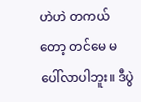ဟဲဟဲ တကယ်တော့ တင်မေ မပေါ်လာပါဘူး။ ဒီပွဲ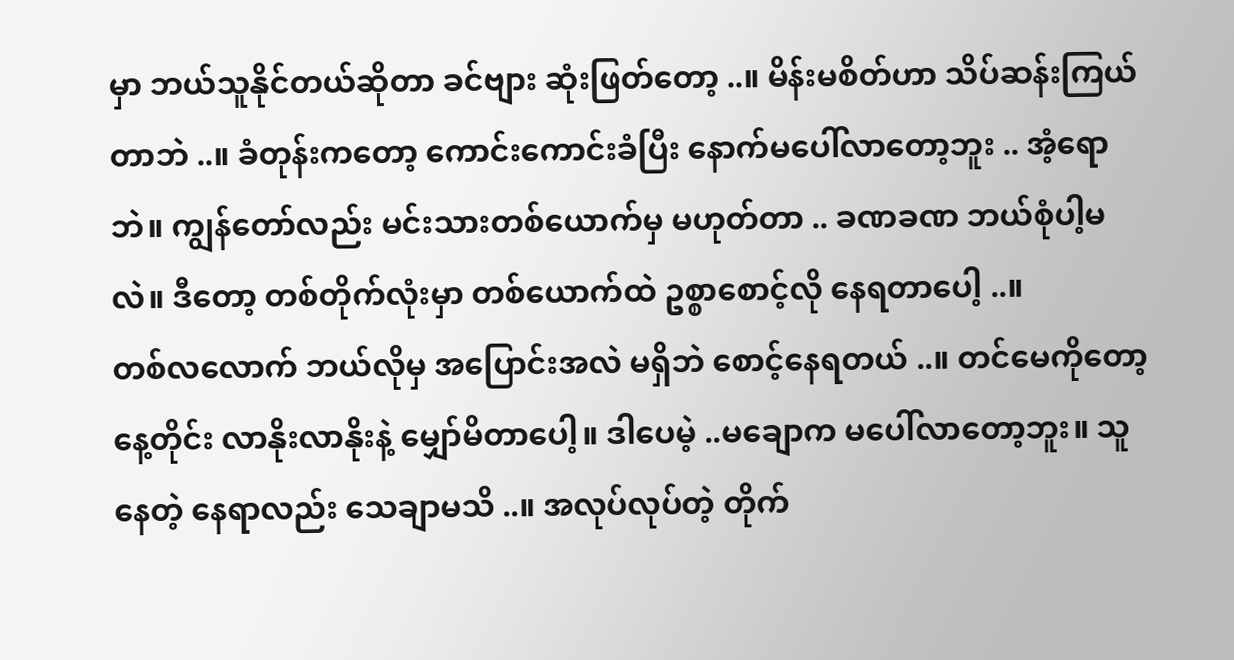မှာ ဘယ်သူနိုင်တယ်ဆိုတာ ခင်ဗျား ဆုံးဖြတ်တော့ ..။ မိန်းမစိတ်ဟာ သိပ်ဆန်းကြယ်တာဘဲ ..။ ခံတုန်းကတော့ ကောင်းကောင်းခံပြီး နောက်မပေါ်လာတော့ဘူး .. အံ့ရောဘဲ။ ကျွန်တော်လည်း မင်းသားတစ်ယောက်မှ မဟုတ်တာ .. ခဏခဏ ဘယ်စုံပါ့မလဲ။ ဒီတော့ တစ်တိုက်လုံးမှာ တစ်ယောက်ထဲ ဥစ္စာစောင့်လို နေရတာပေါ့ ..။
တစ်လလောက် ဘယ်လိုမှ အပြောင်းအလဲ မရှိဘဲ စောင့်နေရတယ် ..။ တင်မေကိုတော့ နေ့တိုင်း လာနိုးလာနိုးနဲ့ မျှော်မိတာပေါ့။ ဒါပေမဲ့ ..မချောက မပေါ်လာတော့ဘူး။ သူနေတဲ့ နေရာလည်း သေချာမသိ ..။ အလုပ်လုပ်တဲ့ တိုက်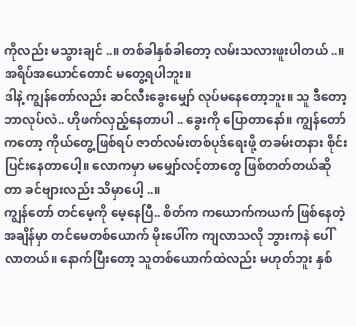ကိုလည်း မသွားချင် ..။ တစ်ခါနှစ်ခါတော့ လမ်းသလားဖူးပါတယ် ..။ အရိပ်အယောင်တောင် မတွေ့ရပါဘူး။
ဒါနဲ့ ကျွန်တော်လည်း ဆင်လီးခွေးမျှော် လုပ်မနေတော့ဘူး။ သူ ဒီတော့ ဘာလုပ်လဲ.. ဟိုဖက်လှည့်နေတာပါ .. ခွေးကို ပြောတာနော်။ ကျွန်တော်ကတော့ ကိုယ်တွေ့ဖြစ်ရပ် ဇာတ်လမ်းတစ်ပုဒ်ရေးဖို့ တခမ်းတနား စိုင်းပြင်းနေတာပေါ့။ လောကမှာ မမျှော်လင့်တာတွေ ဖြစ်တတ်တယ်ဆိုတာ ခင်ဗျားလည်း သိမှာပေါ့ ..။
ကျွန်တော် တင်မေ့ကို မေ့နေပြီ.. စိတ်က ကယောက်ကယက် ဖြစ်နေတဲ့ အချိန်မှာ တင်မေတစ်ယောက် မိုးပေါ်က ကျလာသလို ဘွားကနဲ ပေါ်လာတယ်။ နောက်ပြီးတော့ သူတစ်ယောက်ထဲလည်း မဟုတ်ဘူး နှစ်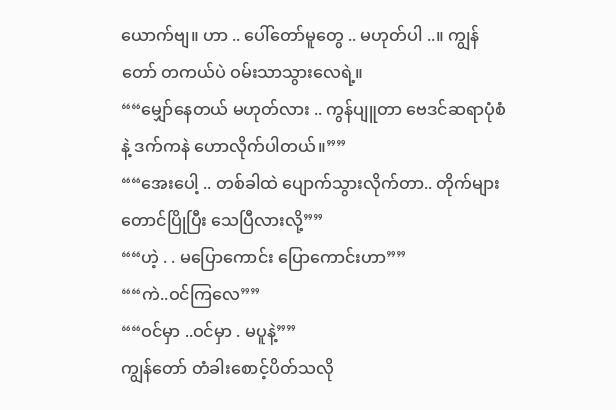ယောက်ဗျ။ ဟာ .. ပေါ်တော်မူတွေ .. မဟုတ်ပါ ..။ ကျွန်တော် တကယ်ပဲ ဝမ်းသာသွားလေရဲ့။
““မျှော်နေတယ် မဟုတ်လား .. ကွန်ပျူတာ ဗေဒင်ဆရာပုံစံနဲ့ ဒက်ကနဲ ဟောလိုက်ပါတယ်။””
““အေးပေါ့ .. တစ်ခါထဲ ပျောက်သွားလိုက်တာ.. တိုက်များတောင်ပြိုပြီး သေပြီလားလို့””
““ဟဲ့ . . မပြောကောင်း ပြောကောင်းဟာ””
““ကဲ..ဝင်ကြလေ””
““ဝင်မှာ ..ဝင်မှာ . မပူနဲ့””
ကျွန်တော် တံခါးစောင့်ပိတ်သလို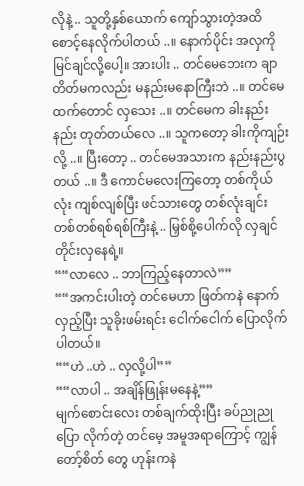လိုနဲ့ .. သူတို့နှစ်ယောက် ကျော်သွားတဲ့အထိ စောင့်နေလိုက်ပါတယ် ..။ နောက်ပိုင်း အလှကို မြင်ချင်လို့ပေါ့။ အားပါး .. တင်မေဘေးက ချာတိတ်မကလည်း မနည်းမနောကြီးဘဲ ..။ တင်မေထက်တောင် လှသေး ..။ တင်မေက ခါးနည်းနည်း တုတ်တယ်လေ ..။ သူကတော့ ခါးကိုကျဉ်းလို့ ..။ ပြီးတော့ .. တင်မေအသားက နည်းနည်းပွတယ် ..။ ဒီ ကောင်မလေးကြတော့ တစ်ကိုယ်လုံး ကျစ်လျစ်ပြီး ဖင်သားတွေ တစ်လုံးချင်း တစ်တစ်ရစ်ရစ်ကြီးနဲ့ .. မြှစ်စို့ပေါက်လို လှချင်တိုင်းလှနေရဲ့။
““လာလေ .. ဘာကြည့်နေတာလဲ””
““အကင်းပါးတဲ့ တင်မေဟာ ဖြတ်ကနဲ နောက် လှည့်ပြီး သူခိုးဖမ်းရင်း ငေါက်ငေါက် ပြောလိုက်ပါတယ်။
““ဟဲ ..ဟဲ .. လှလို့ပါ””
““လာပါ .. အချိန်ဖြုန်းမနေနဲ့””
မျက်စောင်းလေး တစ်ချက်ထိုးပြီး ခပ်ညုညုပြော လိုက်တဲ့ တင်မေ့ အမူအရာကြောင့် ကျွန်တော့်စိတ် တွေ ဟုန်းကနဲ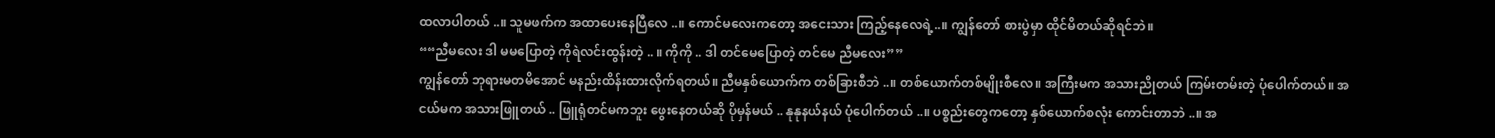ထလာပါတယ် ..။ သူမဖက်က အထာပေးနေပြီလေ ..။ ကောင်မလေးကတော့ အငေးသား ကြည့်နေလေရဲ့..။ ကျွန်တော် စားပွဲမှာ ထိုင်မိတယ်ဆိုရင်ဘဲ။
““ညီမလေး ဒါ မမပြောတဲ့ ကိုရဲလင်းထွန်းတဲ့ .. ။ ကိုကို .. ဒါ တင်မေပြောတဲ့ တင်မေ ညီမလေး””
ကျွန်တော် ဘုရားမတမိအောင် မနည်းထိန်းထားလိုက်ရတယ်။ ညီမနှစ်ယောက်က တစ်ခြားစီဘဲ ..။ တစ်ယောက်တစ်မျိုးစီလေ။ အကြီးမက အသားညိုတယ် ကြမ်းတမ်းတဲ့ ပုံပေါက်တယ်။ အငယ်မက အသားဖြူတယ် .. ဖြူရုံတင်မကဘူး ဖွေးနေတယ်ဆို ပိုမှန်မယ် .. နုနုနယ်နယ် ပုံပေါက်တယ် ..။ ပစ္စည်းတွေကတော့ နှစ်ယောက်စလုံး ကောင်းတာဘဲ ..။ အ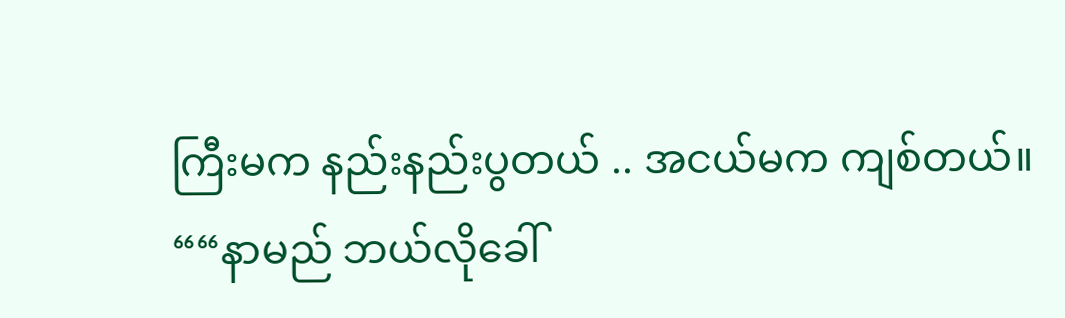ကြီးမက နည်းနည်းပွတယ် .. အငယ်မက ကျစ်တယ်။
““နာမည် ဘယ်လိုခေါ်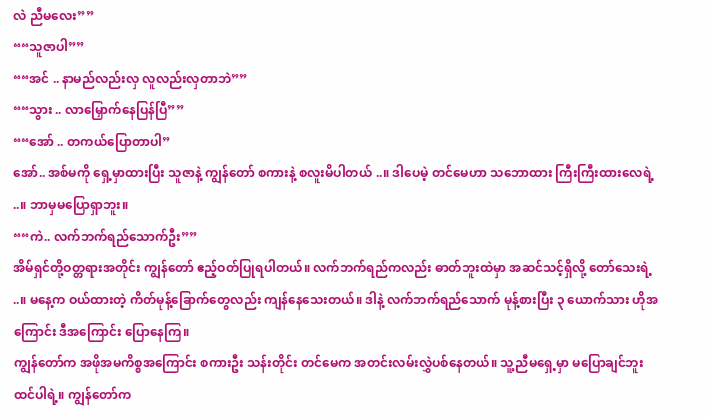လဲ ညီမလေး””
““သူဇာပါ””
““အင် .. နာမည်လည်းလှ လူလည်းလှတာဘဲ””
““သွား .. လာမြှောက်နေပြန်ပြီ””
““အော် .. တကယ်ပြောတာပါ”
အော်.. အစ်မကို ရှေ့မှာထားပြီး သူဇာနဲ့ ကျွန်တော် စကားနဲ့ စလူးမိပါတယ် ..။ ဒါပေမဲ့ တင်မေဟာ သဘောထား ကြီးကြီးထားလေရဲ့ ..။ ဘာမှမပြောရှာဘူး။
““ကဲ.. လက်ဘက်ရည်သောက်ဦး””
အိမ်ရှင်တို့ဝတ္တရားအတိုင်း ကျွန်တော် ဧည့်ဝတ်ပြုရပါတယ်။ လက်ဘက်ရည်ကလည်း ဓာတ်ဘူးထဲမှာ အဆင်သင့်ရှိလို့ တော်သေးရဲ့ ..။ မနေ့က ဝယ်ထားတဲ့ ကိတ်မုန့်ခြောက်တွေလည်း ကျန်နေသေးတယ်။ ဒါနဲ့ လက်ဘက်ရည်သောက် မုန့်စားပြီး ၃ ယောက်သား ဟိုအကြောင်း ဒီအကြောင်း ပြောနေကြ။
ကျွန်တော်က အဖိုအမကိစ္စအကြောင်း စကားဦး သန်းတိုင်း တင်မေက အတင်းလမ်းလွှဲပစ်နေတယ်။ သူ့ညီမရှေ့မှာ မပြောချင်ဘူးထင်ပါရဲ့။ ကျွန်တော်က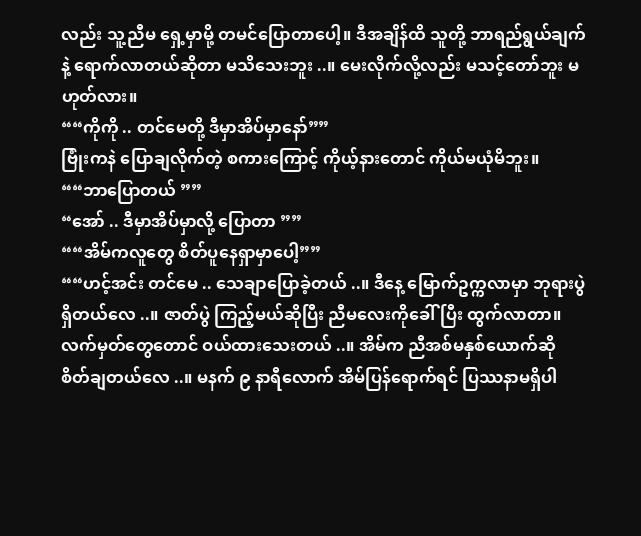လည်း သူ့ညီမ ရှေ့မှာမို့ တမင်ပြောတာပေါ့။ ဒီအချိန်ထိ သူတို့ ဘာရည်ရွယ်ချက်နဲ့ ရောက်လာတယ်ဆိုတာ မသိသေးဘူး ..။ မေးလိုက်လို့လည်း မသင့်တော်ဘူး မဟုတ်လား။
““ကိုကို .. တင်မေတို့ ဒီမှာအိပ်မှာနော်””
ဗြုံးကနဲ ပြောချလိုက်တဲ့ စကားကြောင့် ကိုယ့်နားတောင် ကိုယ်မယုံမိဘူး။
““ဘာပြောတယ် ””
“အော် .. ဒီမှာအိပ်မှာလို့ ပြောတာ ””
““အိမ်ကလူတွေ စိတ်ပူနေရှာမှာပေါ့””
““ဟင့်အင်း တင်မေ .. သေချာပြောခဲ့တယ် ..။ ဒီနေ့ မြောက်ဥက္ကလာမှာ ဘုရားပွဲရှိတယ်လေ ..။ ဇာတ်ပွဲ ကြည့်မယ်ဆိုပြီး ညီမလေးကိုခေါ်ပြီး ထွက်လာတာ။ လက်မှတ်တွေတောင် ဝယ်ထားသေးတယ် ..။ အိမ်က ညီအစ်မနှစ်ယောက်ဆို စိတ်ချတယ်လေ ..။ မနက် ၉ နာရီလောက် အိမ်ပြန်ရောက်ရင် ပြဿနာမရှိပါ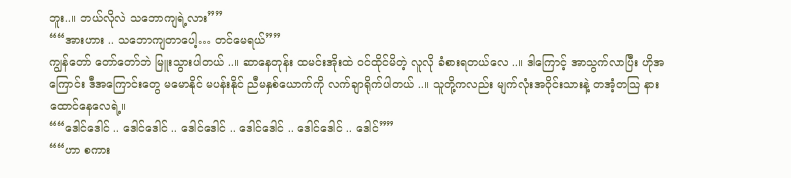ဘူး..။ ဘယ်လိုလဲ သဘောကျရဲ့လား””
““အားဟား .. သဘောကျတာပေါ့… တင်မေရယ်””
ကျွန်တော် တော်တော်ဘဲ မြူးသွားပါတယ် ..။ ဆာနေတုန်း ထမင်းအိုးထဲ ဝင်ထိုင်မိတဲ့ လူလို ခံစားရတယ်လေ ..။ ဒါကြောင့် အာသွက်လာပြီး ဟိုအကြောင်း ဒီအကြောင်းတွေ မမောနိုင် မပန်းနိုင် ညီမနှစ်ယောက်ကို လက်ချာရိုက်ပါတယ် ..။ သူတို့ကလည်း မျက်လုံးအဝိုင်းသားနဲ့ တအံ့တသြ နားထောင်နေလေရဲ့။
““ဒေါင်ဒေါင် .. ဒေါင်ဒေါင် .. ဒေါင်ဒေါင် .. ဒေါင်ဒေါင် .. ဒေါင်ဒေါင် .. ဒေါင်””
““ဟာ စကား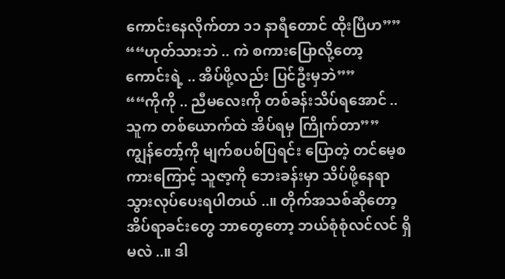ကောင်းနေလိုက်တာ ၁၁ နာရီတောင် ထိုးပြီဟ””
““ဟုတ်သားဘဲ .. ကဲ စကားပြောလို့တော့ ကောင်းရဲ့ .. အိပ်ဖို့လည်း ပြင်ဦးမှဘဲ””
““ကိုကို .. ညီမလေးကို တစ်ခန်းသိပ်ရအောင် .. သူက တစ်ယောက်ထဲ အိပ်ရမှ ကြိုက်တာ””
ကျွန်တော့်ကို မျက်စပစ်ပြရင်း ပြောတဲ့ တင်မေ့စကားကြောင့် သူဇာ့ကို ဘေးခန်းမှာ သိပ်ဖို့နေရာ သွားလုပ်ပေးရပါတယ် ..။ တိုက်အသစ်ဆိုတော့ အိပ်ရာခင်းတွေ ဘာတွေတော့ ဘယ်စုံစုံလင်လင် ရှိမလဲ ..။ ဒါ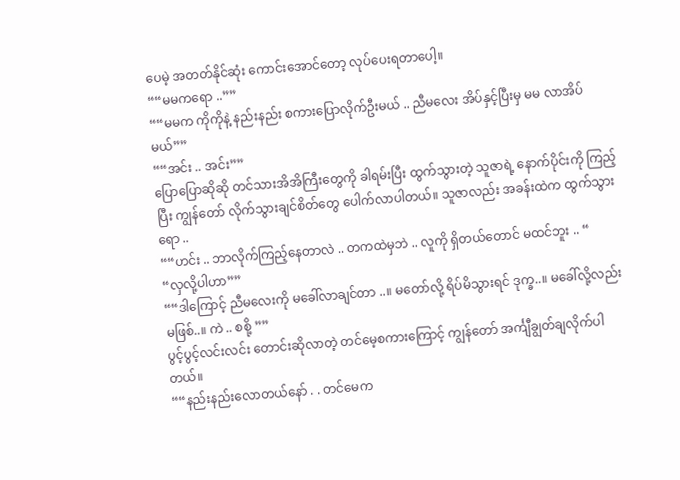ပေမဲ့ အတတ်နိုင်ဆုံး ကောင်းအောင်တော့ လုပ်ပေးရတာပေါ့။
““မမကရော ..””
““မမက ကိုကိုနဲ့ နည်းနည်း စကားပြောလိုက်ဦးမယ် .. ညီမလေး အိပ်နှင့်ပြီးမှ မမ လာအိပ်မယ်””
““အင်း .. အင်း””
ပြောပြောဆိုဆို တင်သားအိအိကြီးတွေကို ခါရမ်းပြီး ထွက်သွားတဲ့ သူဇာရဲ့ နောက်ပိုင်းကို ကြည့်ပြီး ကျွန်တော် လိုက်သွားချင်စိတ်တွေ ပေါက်လာပါတယ်။ သူဇာလည်း အခန်းထဲက ထွက်သွားရော ..
““ဟင်း .. ဘာလိုက်ကြည့်နေတာလဲ .. တကထဲမှဘဲ .. လူကို ရှိတယ်တောင် မထင်ဘူး .. “
“လှလို့ပါဟာ””
““ဒါကြောင့် ညီမလေးကို မခေါ်လာချင်တာ ..။ မတော်လို့ ရိပ်မိသွားရင် ဒုက္ခ..။ မခေါ်လို့လည်း မဖြစ်..။ ကဲ .. စစို့ ””
ပွင့်ပွင့်လင်းလင်း တောင်းဆိုလာတဲ့ တင်မေ့စကားကြောင့် ကျွန်တော် အင်္ကျီချွတ်ချလိုက်ပါတယ်။
““နည်းနည်းလောတယ်နော် . . တင်မေက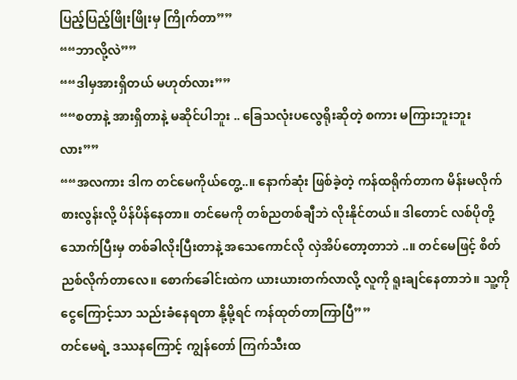ပြည့်ပြည့်ဖြိုးဖြိုးမှ ကြိုက်တာ””
““ဘာလို့လဲ””
““ဒါမှအားရှိတယ် မဟုတ်လား””
““စတာနဲ့ အားရှိတာနဲ့ မဆိုင်ပါဘူး .. ခြေသလုံးပလွေရိုးဆိုတဲ့ စကား မကြားဘူးဘူးလား””
““အလကား ဒါက တင်မေကိုယ်တွေ့..။ နောက်ဆုံး ဖြစ်ခဲ့တဲ့ ကန်ထရိုက်တာက မိန်းမလိုက်စားလွန်းလို့ ပိန်ပိန်နေတာ။ တင်မေကို တစ်ညတစ်ချီဘဲ လိုးနိုင်တယ်။ ဒါတောင် လစ်ပိုတို့သောက်ပြီးမှ တစ်ခါလိုးပြီးတာနဲ့ အသေကောင်လို လှဲအိပ်တော့တာဘဲ ..။ တင်မေဖြင့် စိတ်ညစ်လိုက်တာလေ။ စောက်ခေါင်းထဲက ယားယားတက်လာလို့ လူကို ရူးချင်နေတာဘဲ။ သူ့ကို ငွေကြောင့်သာ သည်းခံနေရတာ နို့မို့ရင် ကန်ထုတ်တာကြာပြီ””
တင်မေရဲ့ ဒဿနကြောင့် ကျွန်တော် ကြက်သီးထ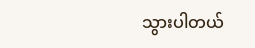သွားပါတယ်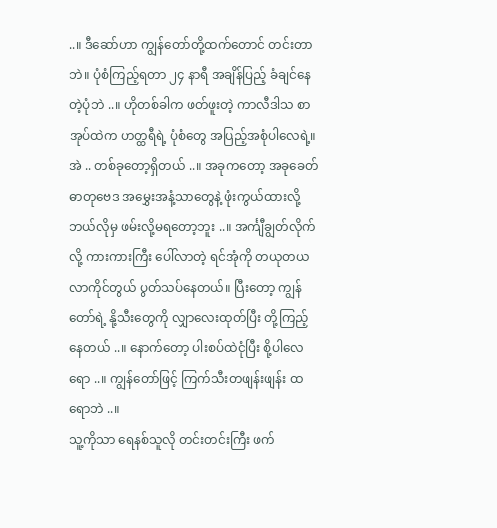..။ ဒီဆော်ဟာ ကျွန်တော်တို့ထက်တောင် တင်းတာဘဲ။ ပုံစံကြည့်ရတာ ၂၄ နာရီ အချိန်ပြည့် ခံချင်နေတဲ့ပုံဘဲ ..။ ဟိုတစ်ခါက ဖတ်ဖူးတဲ့ ကာလီဒါသ စာအုပ်ထဲက ဟတ္ထရီရဲ့ ပုံစံတွေ အပြည့်အစုံပါလေရဲ့။
အဲ .. တစ်ခုတော့ရှိတယ် ..။ အခုကတော့ အခုခေတ် ဓာတုဗေဒ အမွှေးအနံ့သာတွေနဲ့ ဖုံးကွယ်ထားလို့ ဘယ်လိုမှ ဖမ်းလို့မရတော့ဘူး ..။ အင်္ကျီချွတ်လိုက်လို့ ကားကားကြီး ပေါ်လာတဲ့ ရင်အုံကို တယုတယ လာကိုင်တွယ် ပွတ်သပ်နေတယ်။ ပြီးတော့ ကျွန်တော်ရဲ့ နို့သီးတွေကို လျှာလေးထုတ်ပြီး တို့ကြည့်နေတယ် ..။ နောက်တော့ ပါးစပ်ထဲငုံပြီး စို့ပါလေရော ..။ ကျွန်တော်ဖြင့် ကြက်သီးတဖျန်းဖျန်း ထရောဘဲ ..။
သူ့ကိုသာ ရေနစ်သူလို တင်းတင်းကြီး ဖက်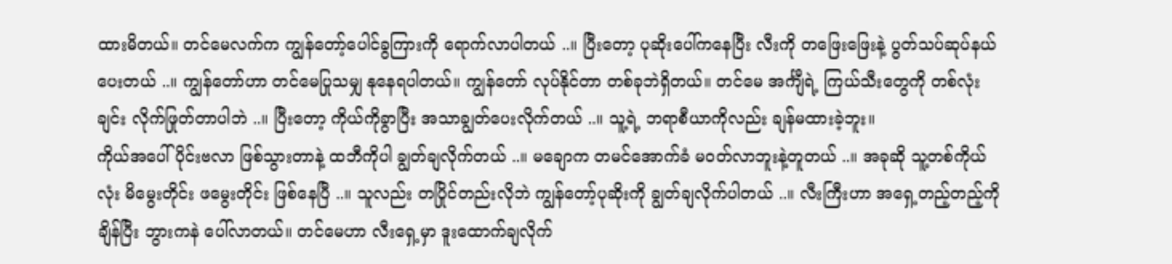ထားမိတယ်။ တင်မေလက်က ကျွန်တော့်ပေါင်ခွကြားကို ရောက်လာပါတယ် ..။ ပြီးတော့ ပုဆိုးပေါ်ကနေပြီး လီးကို တဖြေးဖြေးနဲ့ ပွတ်သပ်ဆုပ်နယ်ပေးတယ် ..။ ကျွန်တော်ဟာ တင်မေပြုသမျှ နုနေရပါတယ်။ ကျွန်တော် လုပ်နိုင်တာ တစ်ခုဘဲရှိတယ်။ တင်မေ အင်္ကျီရဲ့ ကြယ်သီးတွေကို တစ်လုံးချင်း လိုက်ဖြုတ်တာပါဘဲ ..။ ပြီးတော့ ကိုယ်ကိုခွာပြီး အသာချွတ်ပေးလိုက်တယ် ..။ သူ့ရဲ့ ဘရာစီယာကိုလည်း ချန်မထားခဲ့ဘူး။
ကိုယ်အပေါ်ပိုင်းဗလာ ဖြစ်သွားတာနဲ့ ထဘီကိုပါ ချွတ်ချလိုက်တယ် ..။ မချောက တမင်အောက်ခံ မဝတ်လာဘူးနဲ့တူတယ် ..။ အခုဆို သူ့တစ်ကိုယ်လုံး မိမွေးတိုင်း ဖမွေးတိုင်း ဖြစ်နေပြီ ..။ သူလည်း တပြိုင်တည်းလိုဘဲ ကျွန်တော့်ပုဆိုးကို ချွတ်ချလိုက်ပါတယ် ..။ လီးကြီးဟာ အရှေ့တည့်တည့်ကို ချိန်ပြီး ဘွားကနဲ ပေါ်လာတယ်။ တင်မေဟာ လီးရှေ့မှာ ဒူးထောက်ချလိုက်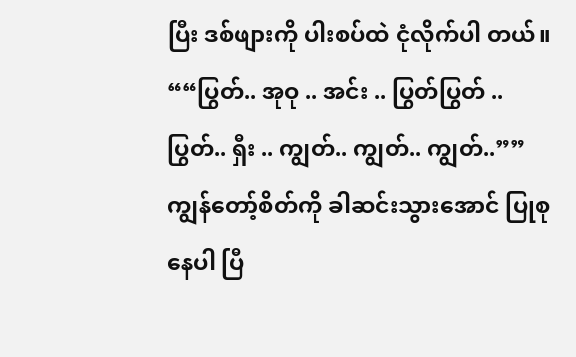ပြီး ဒစ်ဖျားကို ပါးစပ်ထဲ ငုံလိုက်ပါ တယ်။
““ပြွတ်.. အုဝု .. အင်း .. ပြွတ်ပြွတ် .. ပြွတ်.. ရှီး .. ကျွတ်.. ကျွတ်.. ကျွတ်..””
ကျွန်တော့်စိတ်ကို ခါဆင်းသွားအောင် ပြုစုနေပါ ပြီ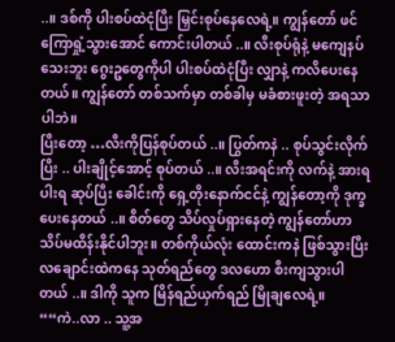..။ ဒစ်ကို ပါးစပ်ထဲငုံပြီး မြှင်းစုပ်နေလေရဲ့။ ကျွန်တော် ဖင်ကြောရှုံ့သွားအောင် ကောင်းပါတယ် ..။ လီးစုပ်ရုံနဲ့ မကျေနပ်သေးဘူး ဂွေးဥတွေကိုပါ ပါးစပ်ထဲငုံပြီး လျှာနဲ့ ကလိပေးနေတယ်။ ကျွန်တော် တစ်သက်မှာ တစ်ခါမှ မခံစားဖူးတဲ့ အရသာပါဘဲ။
ပြီးတော့ …လီးကိုပြန်စုပ်တယ် ..။ ပြွတ်ကနဲ .. စုပ်သွင်းလိုက်ပြီး .. ပါးချိုင့်အောင့် စုပ်တယ် ..။ လီးအရင်းကို လက်နဲ့ အားရပါးရ ဆုပ်ပြီး ခေါင်းကို ရှေ့တိုးနောက်ငင်နဲ့ ကျွန်တော့ကို ဒုက္ခပေးနေတယ် ..။ စိတ်တွေ သိပ်လှုပ်ရှားနေတဲ့ ကျွန်တော်ဟာ သိပ်မထိန်းနိုင်ပါဘူး။ တစ်ကိုယ်လုံး ထောင်းကနဲ ဖြစ်သွားပြီး လချောင်းထဲကနေ သုတ်ရည်တွေ ဒလဟော စီးကျသွားပါတယ် ..။ ဒါကို သူက မြိန်ရည်ယှက်ရည် မြိုချလေရဲ့။
““ကဲ..လာ .. သူ့အ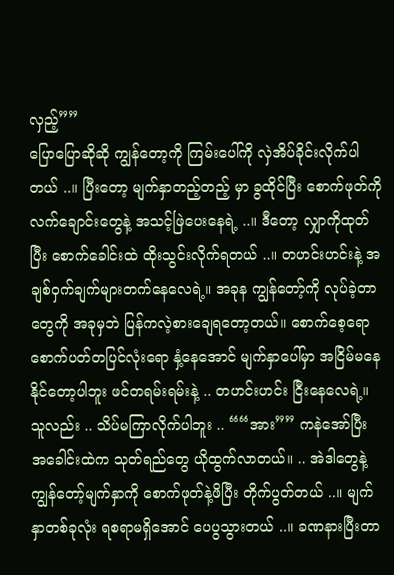လှည့်””
ပြောပြောဆိုဆို ကျွန်တော့ကို ကြမ်းပေါ်ကို လှဲအိပ်ခိုင်းလိုက်ပါတယ် ..။ ပြီးတော့ မျက်နှာတည့်တည့် မှာ ခွထိုင်ပြီး စောက်ဖုတ်ကို လက်ချောင်းတွေနဲ့ အသင့်ဖြဲပေးနေရဲ့ ..။ ဒီတော့ လျှာကိုထုတ်ပြီး စောက်ခေါင်းထဲ ထိုးသွင်းလိုက်ရတယ် ..။ တဟင်းဟင်းနဲ့ အချစ်ဝှက်ချက်များတက်နေလေရဲ့။ အခုန ကျွန်တော့်ကို လုပ်ခဲ့တာတွေကို အခုမှဘဲ ပြန်ကလဲ့စားချေရတော့တယ်။ စောက်စေ့ရော စောက်ပတ်တပြင်လုံးရော နှံ့နေအောင် မျက်နှာပေါ်မှာ အငြိမ်မနေနိုင်တော့ပါဘူး ဖင်တရမ်းရမ်းနဲ့ .. တဟင်းဟင်း ငြီးနေလေရဲ့။
သူလည်း .. သိပ်မကြာလိုက်ပါဘူး .. ““အား”” ကနဲအော်ပြီး အခေါင်းထဲက သုတ်ရည်တွေ ယိုထွက်လာတယ်။ .. အဲဒါတွေနဲ့ ကျွန်တော့်မျက်နှာကို စောက်ဖုတ်နဲ့ဖိပြီး တိုက်ပွတ်တယ် ..။ မျက်နှာတစ်ခုလုံး ရစရာမရှိအောင် ပေပွသွားတယ် ..။ ခဏနားပြီးတာ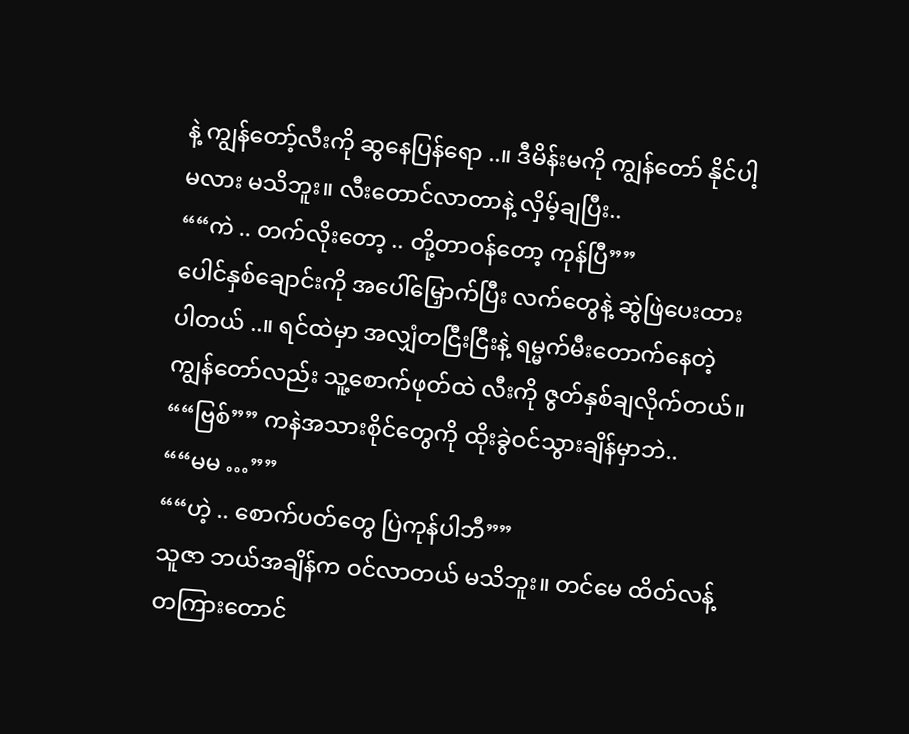နဲ့ ကျွန်တော့်လီးကို ဆွနေပြန်ရော ..။ ဒီမိန်းမကို ကျွန်တော် နိုင်ပါ့မလား မသိဘူး။ လီးတောင်လာတာနဲ့ လှိမ့်ချပြီး..
““ကဲ .. တက်လိုးတော့ .. တို့တာဝန်တော့ ကုန်ပြီ””
ပေါင်နှစ်ချောင်းကို အပေါ်မြှောက်ပြီး လက်တွေနဲ့ ဆွဲဖြဲပေးထားပါတယ် ..။ ရင်ထဲမှာ အလျှံတငြီးငြီးနဲ့ ရမ္မက်မီးတောက်နေတဲ့ ကျွန်တော်လည်း သူ့စောက်ဖုတ်ထဲ လီးကို ဇွတ်နှစ်ချလိုက်တယ်။ ““ဗြစ်”” ကနဲအသားစိုင်တွေကို ထိုးခွဲဝင်သွားချိန်မှာဘဲ..
““မမ …””
““ဟဲ့ .. စောက်ပတ်တွေ ပြဲကုန်ပါဘီ””
သူဇာ ဘယ်အချိန်က ဝင်လာတယ် မသိဘူး။ တင်မေ ထိတ်လန့်တကြားတောင်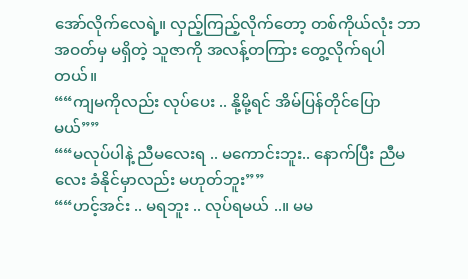အော်လိုက်လေရဲ့။ လှည့်ကြည့်လိုက်တော့ တစ်ကိုယ်လုံး ဘာအဝတ်မှ မရှိတဲ့ သူဇာကို အလန့်တကြား တွေ့လိုက်ရပါတယ်။
““ကျမကိုလည်း လုပ်ပေး .. နို့မို့ရင် အိမ်ပြန်တိုင်ပြောမယ်””
““မလုပ်ပါနဲ့ ညီမလေးရ .. မကောင်းဘူး.. နောက်ပြီး ညီမလေး ခံနိုင်မှာလည်း မဟုတ်ဘူး””
““ဟင့်အင်း .. မရဘူး .. လုပ်ရမယ် ..။ မမ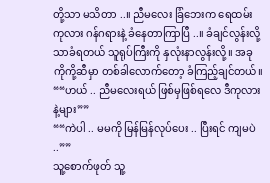တို့သာ မသိတာ ..။ ညီမလေး ခြံဘေးက ရေထမ်းကုလား ဂန်ဂရားနဲ့ ခံနေတာကြာပြီ ..။ ခံချင်လွန်းလို့သာခံရတယ် သူရုပ်ကြီးကို နှလုံးနာလွန်းလို့။ အခု ကိုကို့ဆီမှာ တစ်ခါလောက်တော့ ခံကြည့်ချင်တယ်။
““ဟယ် .. ညီမလေးရယ် ဖြစ်မှဖြစ်ရလေ ဒီကုလား နဲ့များ””
““ကဲပါ .. မမကို မြန်မြန်လုပ်ပေး .. ပြီးရင် ကျမပဲ ..””
သူ့စောက်ဖုတ် သူ့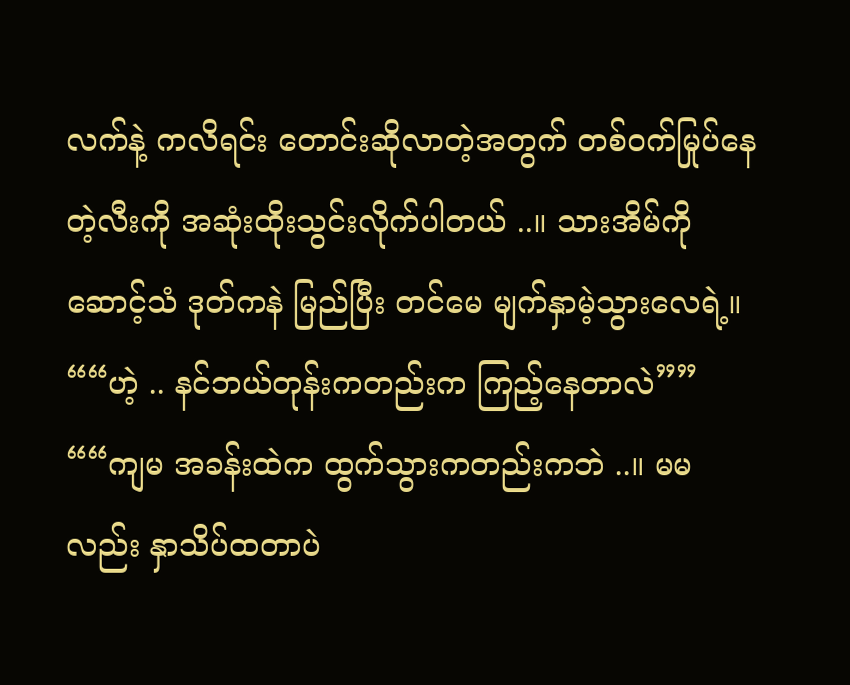လက်နဲ့ ကလိရင်း တောင်းဆိုလာတဲ့အတွက် တစ်ဝက်မြုပ်နေတဲ့လီးကို အဆုံးထိုးသွင်းလိုက်ပါတယ် ..။ သားအိမ်ကိုဆောင့်သံ ဒုတ်ကနဲ မြည်ပြီး တင်မေ မျက်နှာမဲ့သွားလေရဲ့။
““ဟဲ့ .. နင်ဘယ်တုန်းကတည်းက ကြည့်နေတာလဲ””
““ကျမ အခန်းထဲက ထွက်သွားကတည်းကဘဲ ..။ မမလည်း နှာသိပ်ထတာပဲ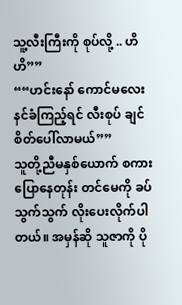သူ့လီးကြီးကို စုပ်လို့ .. ဟိဟိ””
““ဟင်းနော် ကောင်မလေး နင်ခံကြည့်ရင် လီးစုပ် ချင်စိတ်ပေါ်လာမယ်””
သူတို့ညီမနှစ်ယောက် စကားပြောနေတုန်း တင်မေကို ခပ်သွက်သွက် လိုးပေးလိုက်ပါတယ်။ အမှန်ဆို သူဇာကို ပို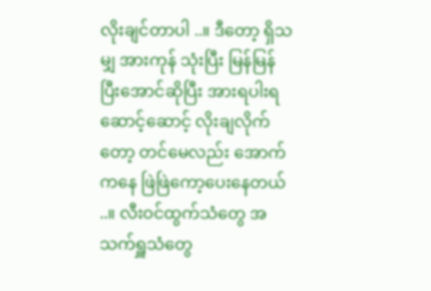လိုးချင်တာပါ ..။ ဒီတော့ ရှိသမျှ အားကုန် သုံးပြီး မြန်မြန်ပြီးအောင်ဆိုပြီး အားရပါးရ ဆောင့်ဆောင့် လိုးချလိုက်တော့ တင်မေလည်း အောက်ကနေ ဖြဲဖြဲကော့ပေးနေတယ် ..။ လီးဝင်ထွက်သံတွေ အသက်ရှူသံတွေ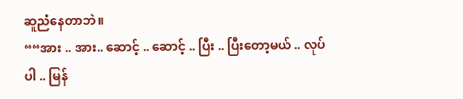ဆူညံနေတာဘဲ။
““အား .. အား.. ဆောင့် .. ဆောင့် .. ပြီး .. ပြီးတော့မယ် .. လုပ်ပါ .. မြန်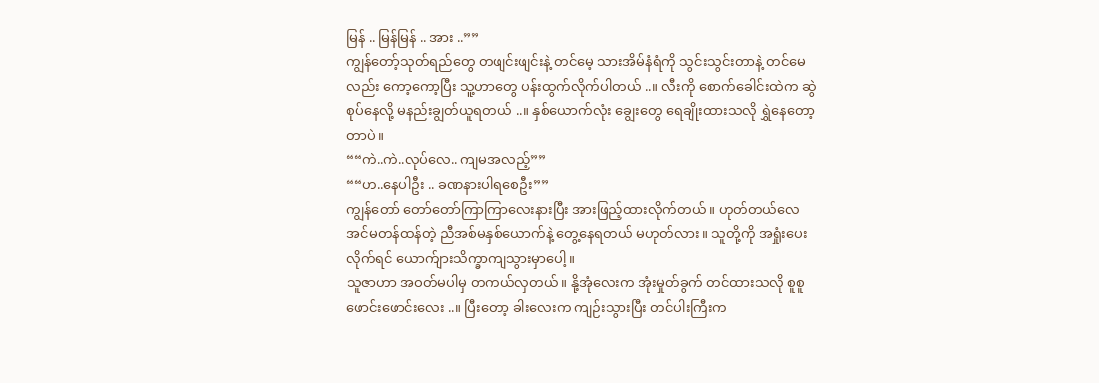မြန် .. မြန်မြန် .. အား ..””
ကျွန်တော့်သုတ်ရည်တွေ တဖျင်းဖျင်းနဲ့ တင်မေ့ သားအိမ်နံရံကို သွင်းသွင်းတာနဲ့ တင်မေလည်း ကော့ကော့ပြီး သူ့ဟာတွေ ပန်းထွက်လိုက်ပါတယ် ..။ လီးကို စောက်ခေါင်းထဲက ဆွဲစုပ်နေလို့ မနည်းချွတ်ယူရတယ် ..။ နှစ်ယောက်လုံး ချွေးတွေ ရေချိုးထားသလို ရွှဲနေတော့တာပဲ။
““ကဲ..ကဲ..လုပ်လေ.. ကျမအလည့်””
““ဟ..နေပါဦး .. ခဏနားပါရစေဦး””
ကျွန်တော် တော်တော်ကြာကြာလေးနားပြီး အားဖြည့်ထားလိုက်တယ်။ ဟုတ်တယ်လေ အင်မတန်ထန်တဲ့ ညီအစ်မနှစ်ယောက်နဲ့ တွေ့နေရတယ် မဟုတ်လား။ သူတို့ကို အရှုံးပေးလိုက်ရင် ယောက်ျားသိက္ခာကျသွားမှာပေါ့။
သူဇာဟာ အဝတ်မပါမှ တကယ်လှတယ်။ နို့အုံလေးက အုံးမှုတ်ခွက် တင်ထားသလို စူစူဖောင်းဖောင်းလေး ..။ ပြီးတော့ ခါးလေးက ကျဉ်းသွားပြီး တင်ပါးကြီးက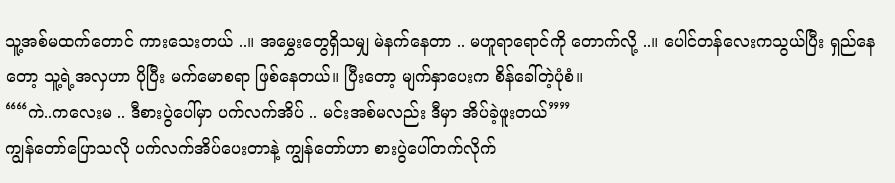သူ့အစ်မထက်တောင် ကားသေးတယ် ..။ အမွှေးတွေရှိသမျှ မဲနက်နေတာ .. မဟူရာရောင်ကို တောက်လို့ ..။ ပေါင်တန်လေးကသွယ်ပြီး ရှည်နေတော့ သူ့ရဲ့အလှဟာ ပိုပြီး မက်မောစရာ ဖြစ်နေတယ်။ ပြီးတော့ မျက်နှာပေးက စိန်ခေါ်တဲ့ပုံစံ။
““ကဲ..ကလေးမ .. ဒီစားပွဲပေါ်မှာ ပက်လက်အိပ် .. မင်းအစ်မလည်း ဒီမှာ အိပ်ခဲ့ဖူးတယ်””
ကျွန်တော်ပြောသလို ပက်လက်အိပ်ပေးတာနဲ့ ကျွန်တော်ဟာ စားပွဲပေါ်တက်လိုက်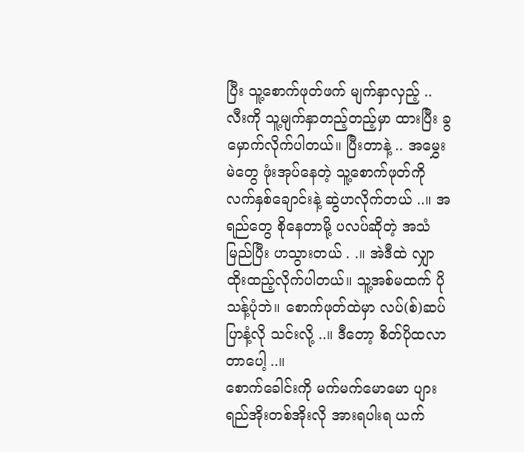ပြီး သူ့စောက်ဖုတ်ဖက် မျက်နှာလှည့် .. လီးကို သူ့မျက်နှာတည့်တည့်မှာ ထားပြီး ခွမှောက်လိုက်ပါတယ်။ ပြီးတာနဲ့ .. အမွှေးမဲတွေ ဖုံးအုပ်နေတဲ့ သူ့စောက်ဖုတ်ကို လက်နှစ်ချောင်းနဲ့ ဆွဲဟလိုက်တယ် ..။ အရည်တွေ စိုနေတာမို့ ပလပ်ဆိုတဲ့ အသံမြည်ပြီး ဟသွားတယ် . .။ အဲဒီထဲ လျှာထိုးထည့်လိုက်ပါတယ်။ သူ့အစ်မထက် ပိုသန့်ပုံဘဲ။ စောက်ဖုတ်ထဲမှာ လပ်(စ်)ဆပ်ပြာနံ့လို သင်းလို့ ..။ ဒီတော့ စိတ်ပိုထလာတာပေါ့ ..။
စောက်ခေါင်းကို မက်မက်မောမော ပျားရည်အိုးတစ်အိုးလို အားရပါးရ ယက်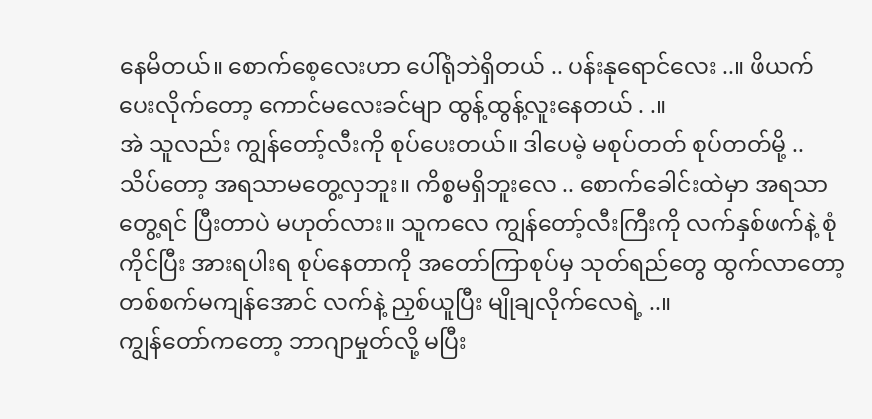နေမိတယ်။ စောက်စေ့လေးဟာ ပေါ်ရုံဘဲရှိတယ် .. ပန်းနုရောင်လေး ..။ ဖိယက်ပေးလိုက်တော့ ကောင်မလေးခင်မျာ ထွန့်ထွန့်လူးနေတယ် . .။
အဲ သူလည်း ကျွန်တော့်လီးကို စုပ်ပေးတယ်။ ဒါပေမဲ့ မစုပ်တတ် စုပ်တတ်မို့ .. သိပ်တော့ အရသာမတွေ့လှဘူး။ ကိစ္စမရှိဘူးလေ .. စောက်ခေါင်းထဲမှာ အရသာတွေ့ရင် ပြီးတာပဲ မဟုတ်လား။ သူကလေ ကျွန်တော့်လီးကြီးကို လက်နှစ်ဖက်နဲ့ စုံကိုင်ပြီး အားရပါးရ စုပ်နေတာကို အတော်ကြာစုပ်မှ သုတ်ရည်တွေ ထွက်လာတော့ တစ်စက်မကျန်အောင် လက်နဲ့ ညှစ်ယူပြီး မျိုချလိုက်လေရဲ့ ..။
ကျွန်တော်ကတော့ ဘာဂျာမှုတ်လို့ မပြီး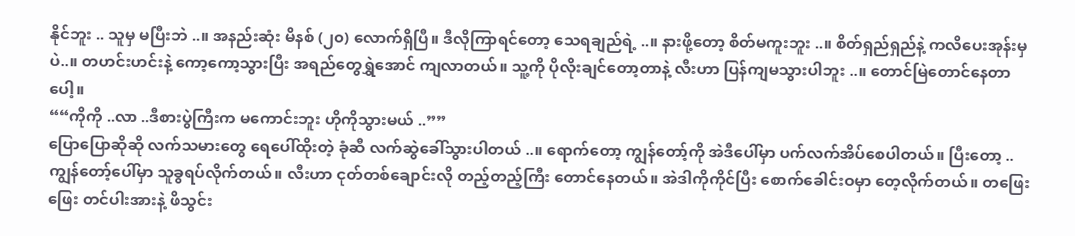နိုင်ဘူး .. သူမှ မပြီးဘဲ ..။ အနည်းဆုံး မိနစ် (၂၀) လောက်ရှိပြီ။ ဒီလိုကြာရင်တော့ သေရချည်ရဲ့ ..။ နားဖို့တော့ စိတ်မကူးဘူး ..။ စိတ်ရှည်ရှည်နဲ့ ကလိပေးအုန်းမှပဲ..။ တဟင်းဟင်းနဲ့ ကော့ကော့သွားပြီး အရည်တွေရွှဲအောင် ကျလာတယ်။ သူ့ကို ပိုလိုးချင်တော့တာနဲ့ လီးဟာ ပြန်ကျမသွားပါဘူး ..။ တောင်မြဲတောင်နေတာပေါ့။
““ကိုကို ..လာ ..ဒီစားပွဲကြီးက မကောင်းဘူး ဟိုကိုသွားမယ် ..””
ပြောပြောဆိုဆို လက်သမားတွေ ရေပေါ်ထိုးတဲ့ ခုံဆီ လက်ဆွဲခေါ်သွားပါတယ် ..။ ရောက်တော့ ကျွန်တော့်ကို အဲဒီပေါ်မှာ ပက်လက်အိပ်စေပါတယ်။ ပြီးတော့ .. ကျွန်တော့်ပေါ်မှာ သူခွရပ်လိုက်တယ်။ လီးဟာ ငုတ်တစ်ချောင်းလို တည့်တည့်ကြီး တောင်နေတယ်။ အဲဒါကိုကိုင်ပြီး စောက်ခေါင်းဝမှာ တေ့လိုက်တယ်။ တဖြေးဖြေး တင်ပါးအားနဲ့ ဖိသွင်း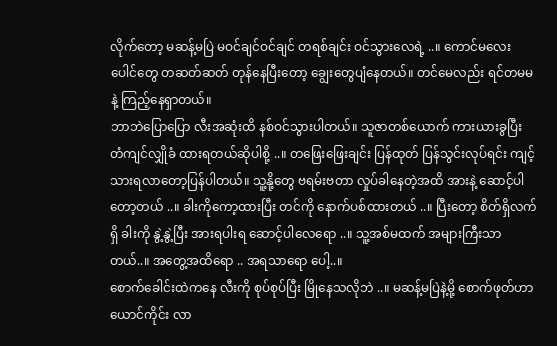လိုက်တော့ မဆန့်မပြဲ မဝင်ချင်ဝင်ချင် တရစ်ချင်း ဝင်သွားလေရဲ့ ..။ ကောင်မလေးပေါင်တွေ တဆတ်ဆတ် တုန်နေပြီးတော့ ချွေးတွေပျံနေတယ်။ တင်မေလည်း ရင်တမမနဲ့ ကြည့်နေရှာတယ်။
ဘာဘဲပြောပြော လီးအဆုံးထိ နစ်ဝင်သွားပါတယ်။ သူဇာတစ်ယောက် ကားယားခွပြီး တံကျင်လျှိုခံ ထားရတယ်ဆိုပါစို့ ..။ တဖြေးဖြေးချင်း ပြန်ထုတ် ပြန်သွင်းလုပ်ရင်း ကျင့်သားရလာတော့ပြန်ပါတယ်။ သူ့နို့တွေ ဗရမ်းဗတာ လှုပ်ခါနေတဲ့အထိ အားနဲ့ ဆောင့်ပါတော့တယ် ..။ ခါးကိုကော့ထားပြီး တင်ကို နောက်ပစ်ထားတယ် ..။ ပြီးတော့ စိတ်ရှိလက်ရှိ ခါးကို နွဲ့နွဲ့ပြီး အားရပါးရ ဆောင့်ပါလေရော ..။ သူ့အစ်မထက် အများကြီးသာတယ်..။ အတွေ့အထိရော .. အရသာရော ပေါ့..။
စောက်ခေါင်းထဲကနေ လီးကို စုပ်စုပ်ပြီး မြိုနေသလိုဘဲ ..။ မဆန့်မပြဲနဲ့မို့ စောက်ဖုတ်ဟာ ယောင်ကိုင်း လာ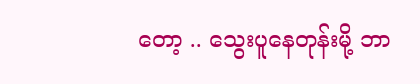တော့ .. သွေးပူနေတုန်းမို့ ဘာ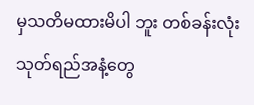မှသတိမထားမိပါ ဘူး တစ်ခန်းလုံး သုတ်ရည်အနံ့တွေ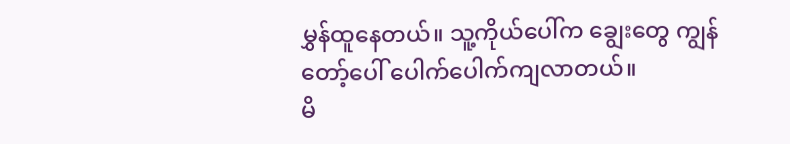မွှန်ထူနေတယ်။ သူ့ကိုယ်ပေါ်က ချွေးတွေ ကျွန်တော့်ပေါ် ပေါက်ပေါက်ကျလာတယ်။
မိ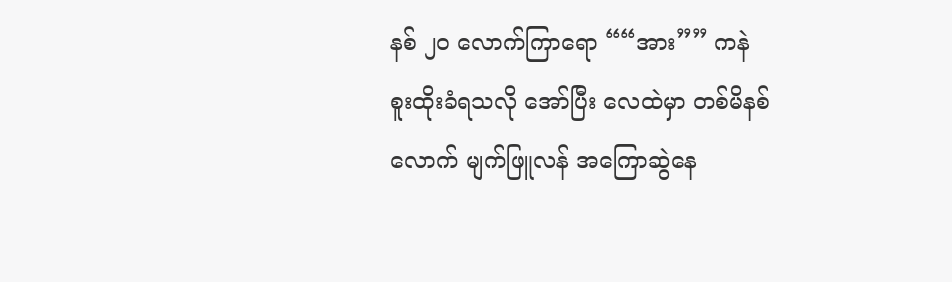နစ် ၂၀ လောက်ကြာရော ““အား”” ကနဲ စူးထိုးခံရသလို အော်ပြီး လေထဲမှာ တစ်မိနစ်လောက် မျက်ဖြူလန် အကြောဆွဲနေ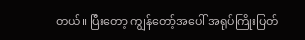တယ်။ ပြီးတော့ ကျွန်တော့်အပေါ် အရုပ်ကြိုးပြတ်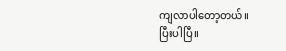ကျလာပါတော့တယ်။
ပြီးပါပြီ။